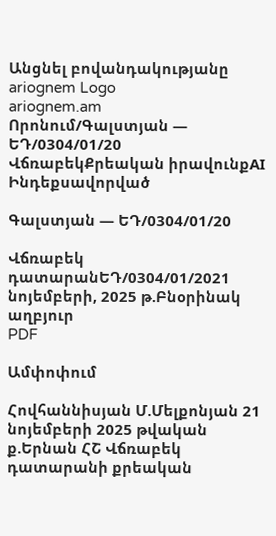Անցնել բովանդակությանը
ariognem Logo
ariognem.am
Որոնում/Գալստյան — ԵԴ/0304/01/20
ՎճռաբեկՔրեական իրավունքAI Ինդեքսավորված

Գալստյան — ԵԴ/0304/01/20

Վճռաբեկ դատարանԵԴ/0304/01/2021 նոյեմբերի, 2025 թ.Բնօրինակ աղբյուր
PDF

Ամփոփում

Հովհաննիսյան Մ.Մելքոնյան 21 նոյեմբերի 2025 թվական ք.Երնան ՀՇ Վճռաբեկ դատարանի քրեական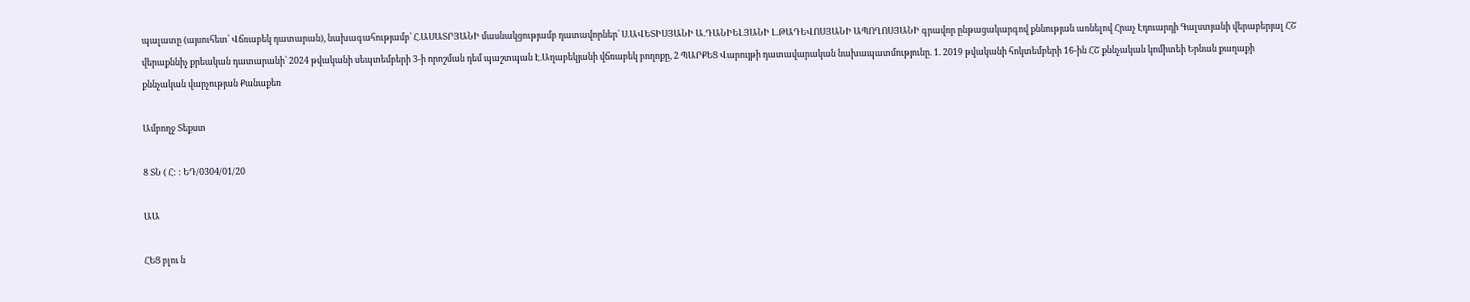պալատը (այսուհետ՝ Վճռաբեկ դատարան), նախագահությամբ՝ Հ.ԱՍԱՏՐՅԱՆԻ մասնակցությամբ դատավորներ՝ Ս.ԱՎԵՏԻՍՅԱՆԻ Ա.ԴԱՆԻԵԼՅԱՆԻ Լ.ԹԱԴԵՎՈՍՅԱՆԻ ԱՊՈՂՈՍՅԱՆԻ գրավոր ընթացակարգով քննության առնելով Հրաչ Էդուարդի Գալստյանի վերաբերյալ ՀՇ վերաքննիչ քրեական դատարանի՝ 2024 թվականի սեպտեմբերի 3-ի որոշման դեմ պաշտպան Է.Աղաբեկյանի վճռաբեկ բողոքը, 2 ՊԱՐՔԵՑ Վարույթի դատավարական նախապատմությունը. 1. 2019 թվականի հոկտեմբերի 16-ին ՀՇ քննչական կոմիտեի Երնան քաղաքի քննչական վարչության Քանաքեռ

Ամբողջ Տեքստ

8 ՏՆ ( Հ: : ԵԴ/0304/01/20

ԱԱ

ՀԵՑ բլու ն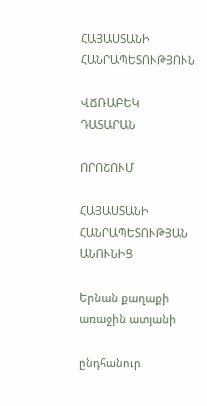ՀԱՅԱՍՏԱՆԻ ՀԱՆՐԱՊԵՏՈՒԹՅՈՒՆ

ՎՃՌԱԲԵԿ ԴԱՏԱՐԱՆ

ՈՐՈՇՈՒՄ

ՀԱՅԱՍՏԱՆԻ ՀԱՆՐԱՊԵՏՈՒԹՅԱՆ ԱՆՈՒՆԻՑ

Երնան քաղաքի առաջին ատյանի

ընդհանուր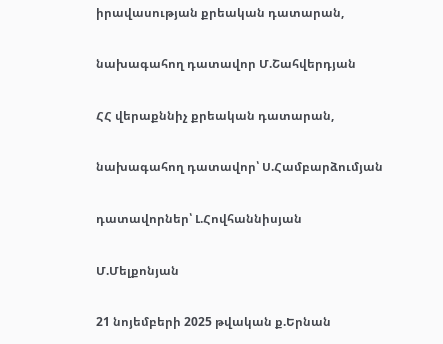իրավասության քրեական դատարան,

նախագահող դատավոր Մ.Շահվերդյան

ՀՀ վերաքննիչ քրեական դատարան,

նախագահող դատավոր՝ Ս.Համբարձումյան

դատավորներ՝ Լ.Հովհաննիսյան

Մ.Մելքոնյան

21 նոյեմբերի 2025 թվական ք.Երնան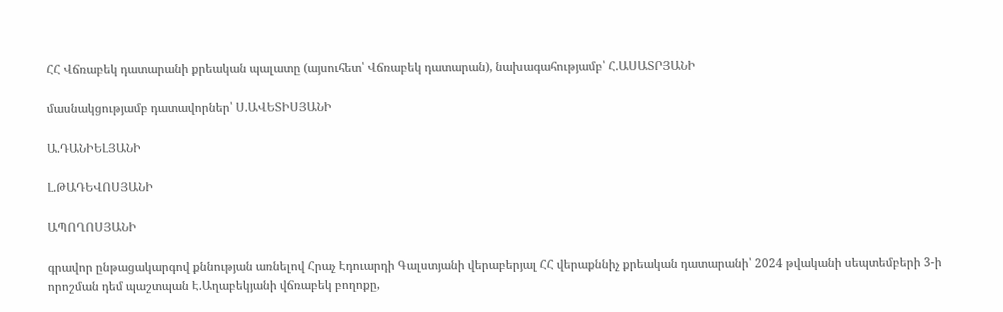ՀՀ Վճռաբեկ դատարանի քրեական պալատը (այսուհետ՝ Վճռաբեկ դատարան), նախագահությամբ՝ Հ.ԱՍԱՏՐՅԱՆԻ

մասնակցությամբ դատավորներ՝ Ս.ԱՎԵՏԻՍՅԱՆԻ

Ա.ԴԱՆԻԵԼՅԱՆԻ

Լ.ԹԱԴԵՎՈՍՅԱՆԻ

ԱՊՈՂՈՍՅԱՆԻ

գրավոր ընթացակարգով քննության առնելով Հրաչ Էդուարդի Գալստյանի վերաբերյալ ՀՀ վերաքննիչ քրեական դատարանի՝ 2024 թվականի սեպտեմբերի 3-ի որոշման դեմ պաշտպան Է.Աղաբեկյանի վճռաբեկ բողոքը,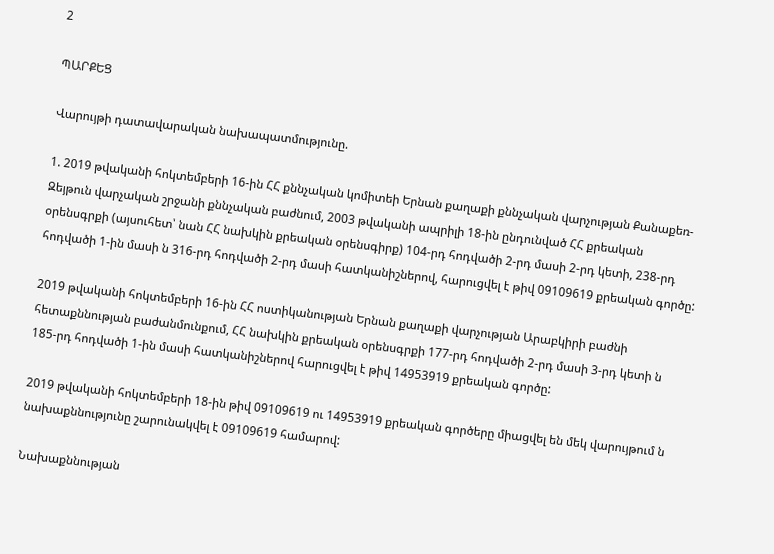2

ՊԱՐՔԵՑ

Վարույթի դատավարական նախապատմությունը.

1. 2019 թվականի հոկտեմբերի 16-ին ՀՀ քննչական կոմիտեի Երնան քաղաքի քննչական վարչության Քանաքեռ-Զեյթուն վարչական շրջանի քննչական բաժնում, 2003 թվականի ապրիլի 18-ին ընդունված ՀՀ քրեական օրենսգրքի (այսուհետ՝ նան ՀՀ նախկին քրեական օրենսգիրք) 104-րդ հոդվածի 2-րդ մասի 2-րդ կետի, 238-րդ հոդվածի 1-ին մասի ն 316-րդ հոդվածի 2-րդ մասի հատկանիշներով, հարուցվել է թիվ 09109619 քրեական գործը:

2019 թվականի հոկտեմբերի 16-ին ՀՀ ոստիկանության Երնան քաղաքի վարչության Արաբկիրի բաժնի հետաքննության բաժանմունքում, ՀՀ նախկին քրեական օրենսգրքի 177-րդ հոդվածի 2-րդ մասի 3-րդ կետի ն 185-րդ հոդվածի 1-ին մասի հատկանիշներով հարուցվել է թիվ 14953919 քրեական գործը:

2019 թվականի հոկտեմբերի 18-ին թիվ 09109619 ու 14953919 քրեական գործերը միացվել են մեկ վարույթում ն նախաքննությունը շարունակվել է 09109619 համարով:

Նախաքննության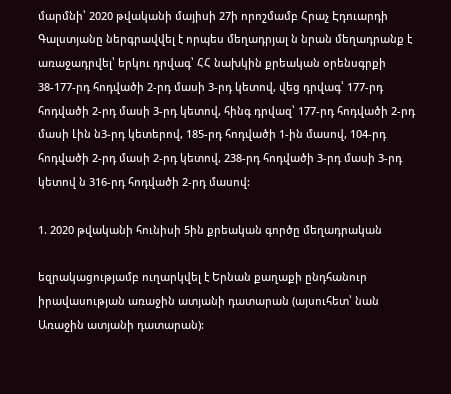մարմնի՝ 2020 թվականի մայիսի 27ի որոշմամբ Հրաչ Էդուարդի Գալստյանը ներգրավվել է որպես մեղադրյալ ն նրան մեղադրանք է առաջադրվել՝ երկու դրվագ՝ ՀՀ նախկին քրեական օրենսգրքի 38-177-րդ հոդվածի 2-րդ մասի 3-րդ կետով, վեց դրվագ՝ 177-րդ հոդվածի 2-րդ մասի 3-րդ կետով, հինգ դրվազ՝ 177-րդ հոդվածի 2-րդ մասի Լին ն3-րդ կետերով, 185-րդ հոդվածի 1-ին մասով, 104-րդ հոդվածի 2-րդ մասի 2-րդ կետով, 238-րդ հոդվածի 3-րդ մասի 3-րդ կետով ն 316-րդ հոդվածի 2-րդ մասով:

1. 2020 թվականի հունիսի 5ին քրեական գործը մեղադրական

եզրակացությամբ ուղարկվել է Երնան քաղաքի ընդհանուր իրավասության առաջին ատյանի դատարան (այսուհետ՝ նան Առաջին ատյանի դատարան):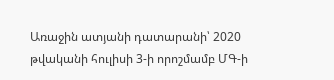Առաջին ատյանի դատարանի՝ 2020 թվականի հուլիսի 3-ի որոշմամբ ՄԳ-ի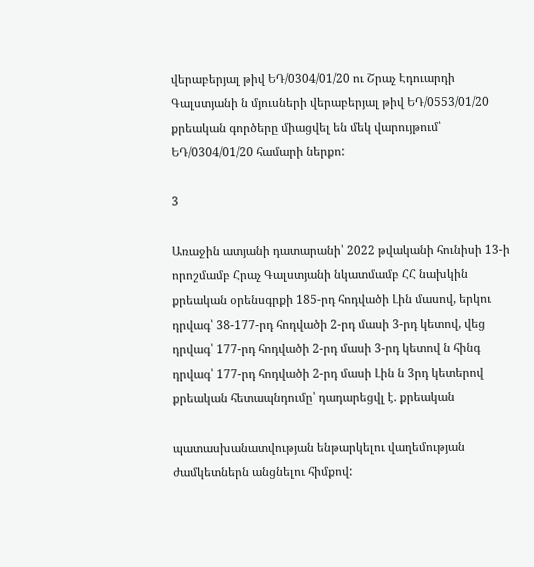վերաբերյալ թիվ ԵԴ/0304/01/20 ու Շրաչ Էդուարդի Գալստյանի ն մյուսների վերաբերյալ թիվ ԵԴ/0553/01/20 քրեական գործերը միացվել են մեկ վարույթում՝ ԵԴ/0304/01/20 համարի ներքո:

3

Առաջին ատյանի դատարանի՝ 2022 թվականի հունիսի 13-ի որոշմամբ Հրաչ Գալստյանի նկատմամբ ՀՀ նախկին քրեական օրենսգրքի 185-րդ հոդվածի Լին մասով, երկու դրվագ՝ 38-177-րդ հոդվածի 2-րդ մասի 3-րդ կետով, վեց դրվագ՝ 177-րդ հոդվածի 2-րդ մասի 3-րդ կետով ն հինգ դրվագ՝ 177-րդ հոդվածի 2-րդ մասի Լին ն 3րդ կետերով քրեական հետապնդումը՝ դադարեցվլ է. քրեական

պատասխանատվության ենթարկելու վաղեմության ժամկետներն անցնելու հիմքով: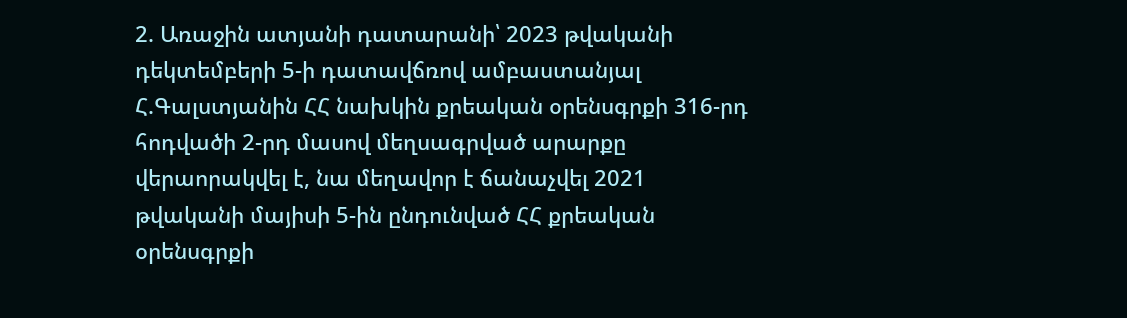2. Առաջին ատյանի դատարանի՝ 2023 թվականի դեկտեմբերի 5-ի դատավճռով ամբաստանյալ Հ.Գալստյանին ՀՀ նախկին քրեական օրենսգրքի 316-րդ հոդվածի 2-րդ մասով մեղսագրված արարքը վերաորակվել է, նա մեղավոր է ճանաչվել 2021 թվականի մայիսի 5-ին ընդունված ՀՀ քրեական օրենսգրքի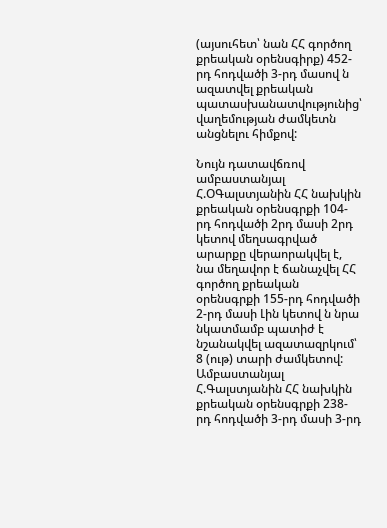(այսուհետ՝ նան ՀՀ գործող քրեական օրենսգիրք) 452-րդ հոդվածի 3-րդ մասով ն ազատվել քրեական պատասխանատվությունից՝ վաղեմության ժամկետն անցնելու հիմքով:

Նույն դատավճռով ամբաստանյալ Հ.ՕԳալստյանին ՀՀ նախկին քրեական օրենսգրքի 104-րդ հոդվածի 2րդ մասի 2րդ կետով մեղսագրված արարքը վերաորակվել է, նա մեղավոր է ճանաչվել ՀՀ գործող քրեական օրենսգրքի 155-րդ հոդվածի 2-րդ մասի Լին կետով ն նրա նկատմամբ պատիժ է նշանակվել ազատազրկում՝ 8 (ութ) տարի ժամկետով: Ամբաստանյալ Հ.Գալստյանին ՀՀ նախկին քրեական օրենսգրքի 238-րդ հոդվածի 3-րդ մասի 3-րդ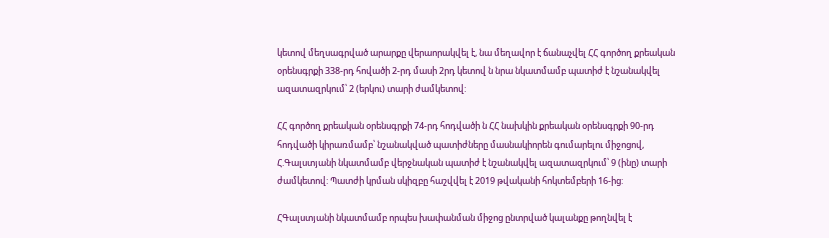կետով մեղսագրված արարքը վերաորակվել է, նա մեղավոր է ճանաչվել ՀՀ գործող քրեական օրենսգրքի 338-րդ հովածի 2-րդ մասի 2րդ կետով ն նրա նկատմամբ պատիժ է նշանակվել ազատազրկում՝ 2 (երկու) տարի ժամկետով:

ՀՀ գործող քրեական օրենսգրքի 74-րդ հոդվածի ն ՀՀ նախկին քրեական օրենսգրքի 90-րդ հոդվածի կիրառմամբ՝ նշանակված պատիժները մասնակիորեն գումարելու միջոցով, Հ.Գալստյանի նկատմամբ վերջնական պատիժ է նշանակվել ազատազրկում՝ 9 (ինը) տարի ժամկետով: Պատժի կրման սկիզբը հաշվվել է 2019 թվականի հոկտեմբերի 16-ից:

ՀԳալստյանի նկատմամբ որպես խափանման միջոց ընտրված կալանքը թողնվել է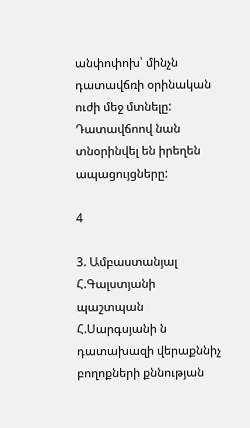անփոփոխ՝ մինչն դատավճռի օրինական ուժի մեջ մտնելը: Դատավճոով նան տնօրինվել են իրեղեն ապացույցները:

4

3. Ամբաստանյալ Հ.Գալստյանի պաշտպան Հ.Սարգսյանի ն դատախազի վերաքննիչ բողոքների քննության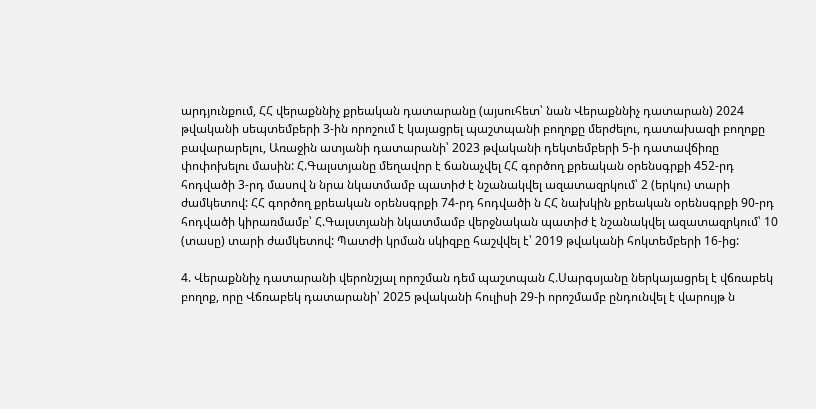արդյունքում, ՀՀ վերաքննիչ քրեական դատարանը (այսուհետ՝ նան Վերաքննիչ դատարան) 2024 թվականի սեպտեմբերի 3-ին որոշում է կայացրել պաշտպանի բողոքը մերժելու, դատախազի բողոքը բավարարելու, Առաջին ատյանի դատարանի՝ 2023 թվականի դեկտեմբերի 5-ի դատավճիռը փոփոխելու մասին: Հ.Գալստյանը մեղավոր է ճանաչվել ՀՀ գործող քրեական օրենսգրքի 452-րդ հոդվածի 3-րդ մասով ն նրա նկատմամբ պատիժ է նշանակվել ազատազրկում՝ 2 (երկու) տարի ժամկետով: ՀՀ գործող քրեական օրենսգրքի 74-րդ հոդվածի ն ՀՀ նախկին քրեական օրենսգրքի 90-րդ հոդվածի կիրառմամբ՝ Հ.Գալստյանի նկատմամբ վերջնական պատիժ է նշանակվել ազատազրկում՝ 10 (տասը) տարի ժամկետով: Պատժի կրման սկիզբը հաշվվել է՝ 2019 թվականի հոկտեմբերի 16-ից:

4. Վերաքննիչ դատարանի վերոնշյալ որոշման դեմ պաշտպան Հ.Սարգսյանը ներկայացրել է վճռաբեկ բողոք, որը Վճռաբեկ դատարանի՝ 2025 թվականի հուլիսի 29-ի որոշմամբ ընդունվել է վարույթ ն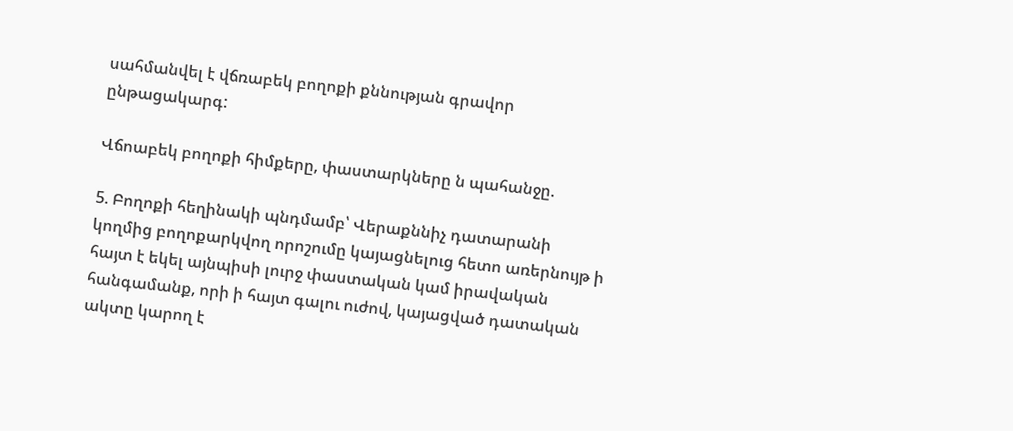սահմանվել է վճռաբեկ բողոքի քննության գրավոր ընթացակարգ:

Վճոաբեկ բողոքի հիմքերը, փաստարկները ն պահանջը.

5. Բողոքի հեղինակի պնդմամբ՝ Վերաքննիչ դատարանի կողմից բողոքարկվող որոշումը կայացնելուց հետո առերնույթ ի հայտ է եկել այնպիսի լուրջ փաստական կամ իրավական հանգամանք, որի ի հայտ գալու ուժով, կայացված դատական ակտը կարող է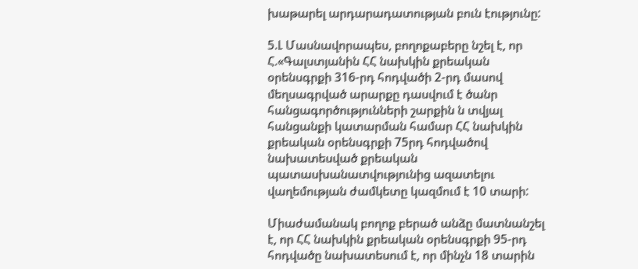խաթարել արդարադատության բուն էությունը:

5.Լ Մասնավորապես, բողոքաբերը նշել է, որ Հ.«Գալստյանին ՀՀ նախկին քրեական օրենսգրքի 316-րդ հոդվածի 2-րդ մասով մեղսագրված արարքը դասվում է ծանր հանցագործությունների շարքին ն տվյալ հանցանքի կատարման համար ՀՀ նախկին քրեական օրենսգրքի 75րդ հոդվածով նախատեսված քրեական պատասխանատվությունից ազատելու վաղեմության ժամկետը կազմում է 10 տարի:

Միաժամանակ բողոք բերած անձը մատնանշել է, որ ՀՀ նախկին քրեական օրենսգրքի 95-րդ հոդվածը նախատեսում է, որ մինչն 18 տարին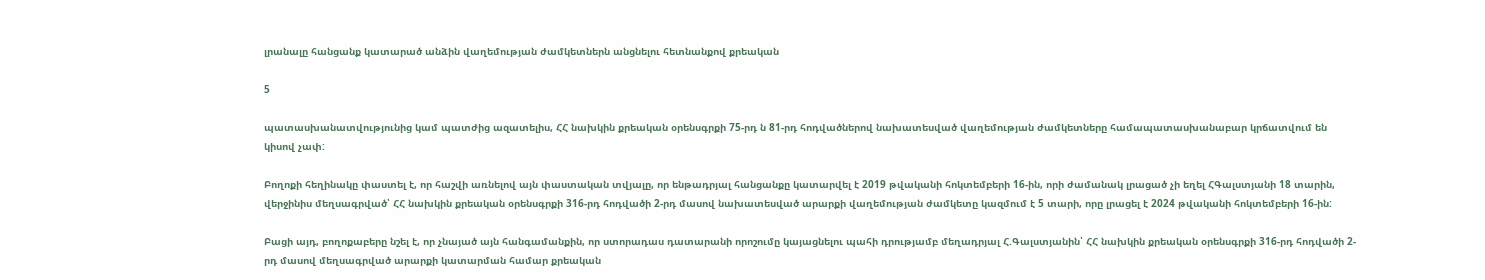լրանալը հանցանք կատարած անձին վաղեմության ժամկետներն անցնելու հետնանքով քրեական

5

պատասխանատվությունից կամ պատժից ազատելիս, ՀՀ նախկին քրեական օրենսգրքի 75-րդ ն 81-րդ հոդվածներով նախատեսված վաղեմության ժամկետները համապատասխանաբար կրճատվում են կիսով չափ:

Բողոքի հեղինակը փաստել է, որ հաշվի առնելով այն փաստական տվյալը, որ ենթադրյալ հանցանքը կատարվել է 2019 թվականի հոկտեմբերի 16-ին, որի ժամանակ լրացած չի եղել ՀԳալստյանի 18 տարին, վերջինիս մեղսագրված՝ ՀՀ նախկին քրեական օրենսգրքի 316-րդ հոդվածի 2-րդ մասով նախատեսված արարքի վաղեմության ժամկետը կազմում է 5 տարի, որը լրացել է 2024 թվականի հոկտեմբերի 16-ին:

Բացի այդ, բողոքաբերը նշել է, որ չնայած այն հանգամանքին, որ ստորադաս դատարանի որոշումը կայացնելու պահի դրությամբ մեղադրյալ Հ.Գալստյանին՝ ՀՀ նախկին քրեական օրենսգրքի 316-րդ հոդվածի 2-րդ մասով մեղսագրված արարքի կատարման համար քրեական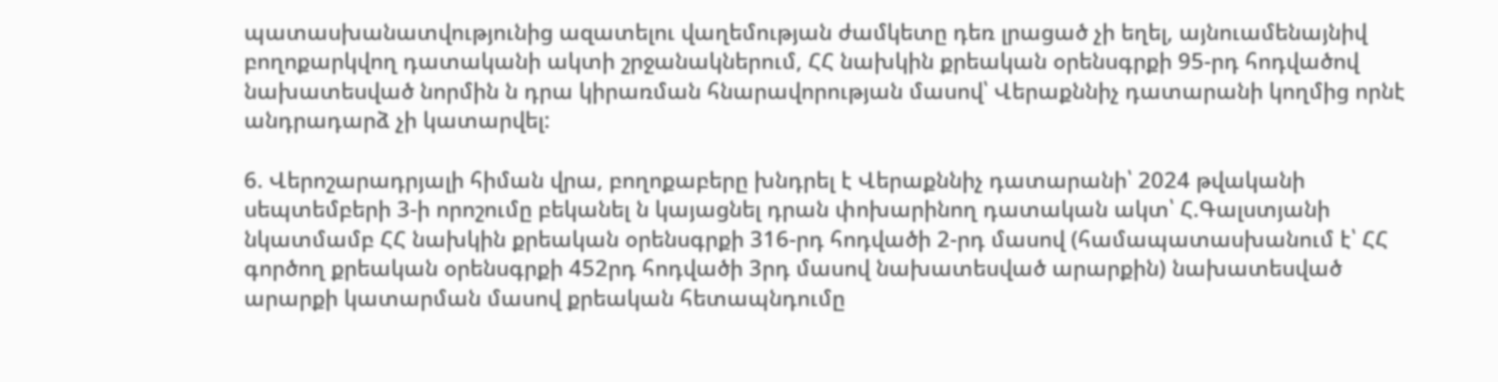պատասխանատվությունից ազատելու վաղեմության ժամկետը դեռ լրացած չի եղել, այնուամենայնիվ բողոքարկվող դատականի ակտի շրջանակներում, ՀՀ նախկին քրեական օրենսգրքի 95-րդ հոդվածով նախատեսված նորմին ն դրա կիրառման հնարավորության մասով՝ Վերաքննիչ դատարանի կողմից որնէ անդրադարձ չի կատարվել:

6. Վերոշարադրյալի հիման վրա, բողոքաբերը խնդրել է Վերաքննիչ դատարանի՝ 2024 թվականի սեպտեմբերի 3-ի որոշումը բեկանել ն կայացնել դրան փոխարինող դատական ակտ՝ Հ.Գալստյանի նկատմամբ ՀՀ նախկին քրեական օրենսգրքի 316-րդ հոդվածի 2-րդ մասով (համապատասխանում է՝ ՀՀ գործող քրեական օրենսգրքի 452րդ հոդվածի 3րդ մասով նախատեսված արարքին) նախատեսված արարքի կատարման մասով քրեական հետապնդումը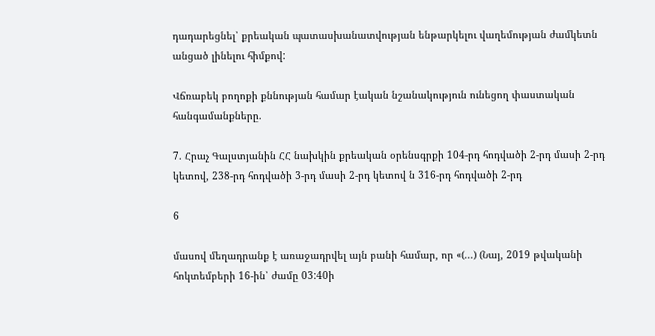դադարեցնել՝ քրեական պատասխանատվության ենթարկելու վաղեմության ժամկետն անցած լինելու հիմքով:

Վճռաբեկ բողոքի քննության համար էական նշանակություն ունեցող փաստական հանգամանքները.

7. Հրաչ Գալստյանին ՀՀ նախկին քրեական օրենսգրքի 104-րդ հոդվածի 2-րդ մասի 2-րդ կետով, 238-րդ հոդվածի 3-րդ մասի 2-րդ կետով ն 316-րդ հոդվածի 2-րդ

6

մասով մեղադրանք է առաջադրվել այն բանի համար, որ «(...) (Նայ, 2019 թվականի հոկտեմբերի 16-ին՝ ժամը 03:40ի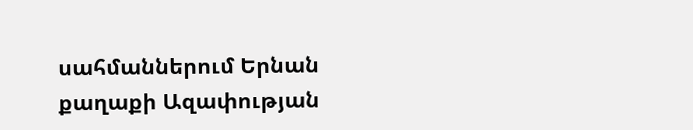սահմաններում Երնան քաղաքի Ազափության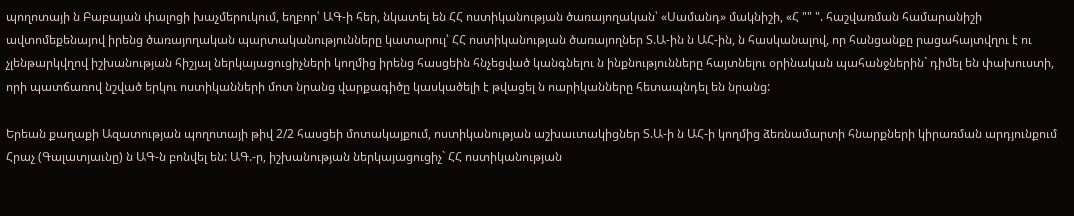պողոտայի ն Բաբայան փալոցի խաչմերուկում, եղբոր՝ ԱԳ-ի հեր, նկատել են ՀՀ ոստիկանության ծառայողական՝ «Սամանդ» մակնիշի, «Հ "" ". հաշվառման համարանիշի ավտոմեքենայով իրենց ծառայողական պարտականությունները կատարուլ՝ ՀՀ ոստիկանության ծառայողներ Տ.Ա-ին ն ԱՀ-ին, ն հասկանալով, որ հանցանքը րացահայտվղու է ու չլենթարկվղով իշխանության հիշյալ ներկայացուցիչների կողմից իրենց հասցեին հնչեցված կանգնելու ն ինքնությունները հայտնելու օրինական պահանջներին` դիմել են փախուստի, որի պատճառով նշված երկու ոստիկանների մոտ նրանց վարքագիծը կասկածելի է թվացել ն ոարիկանները հետապնդել են նրանց:

Երեան քաղաքի Ազատության պողոտայի թիվ 2/2 հասցեի մոտակայքում, ոստիկանության աշխաւտակիցներ Տ.Ա-ի ն ԱՀ-ի կողմից ձեռնամարտի հնարքների կիրառման արդյունքում Հրաչ (Գալատյաւնը) ն ԱԳ-ն բոնվել են: ԱԳ.-ր, իշխանության ներկայացուցիչ` ՀՀ ոստիկանության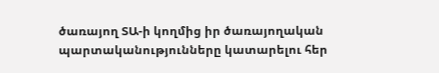ծառայող ՏԱ-ի կողմից իր ծառայողական պարտականությունները կատարելու հեր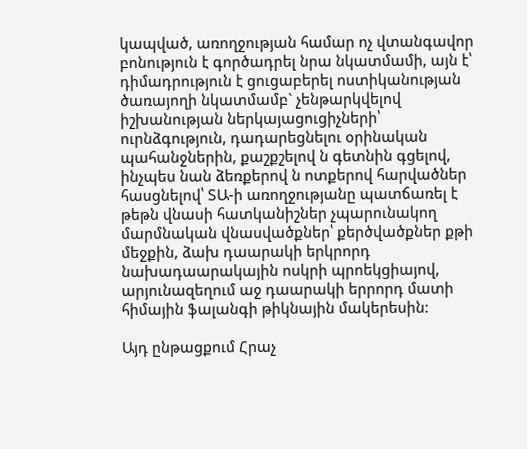կապված, առողջության համար ոչ վտանգավոր բոնություն է գործադրել նրա նկատմամի, այն է՝ դիմադրություն է ցուցաբերել ոստիկանության ծառայողի նկատմամբ` չենթարկվելով իշխանության ներկայացուցիչների՝ ուրնձգություն, դադարեցնելու օրինական պահանջներին, քաշքշելով ն գետնին գցելով, ինչպես նան ձեռքերով ն ոտքերով հարվածներ հասցնելով՝ ՏԱ-ի առողջությանը պատճառել է թեթն վնասի հատկանիշներ չպարունակող մարմնական վնասվածքներ՝ քերծվածքներ քթի մեջքին, ձախ դաարակի երկրորդ նախադաարակային ոսկրի պրոեկցիայով, արյունազեղում աջ դաարակի երրորդ մատի հիմային ֆալանգի թիկնային մակերեսին:

Այդ ընթացքում Հրաչ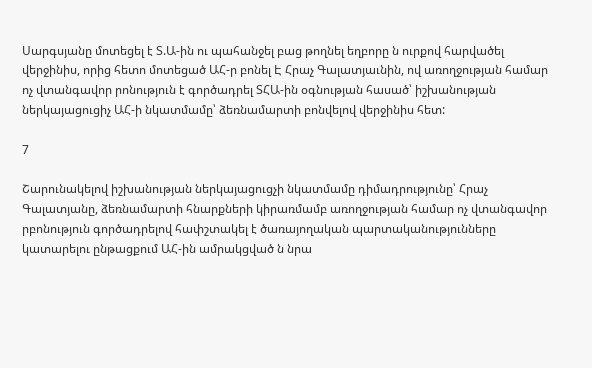Սարգսյանը մոտեցել է Տ.Ա-ին ու պահանջել բաց թողնել եղբորը ն ուրքով հարվածել վերջինիս, որից հետո մոտեցած ԱՀ-ր բոնել Է Հրաչ Գալատյաւնին, ով առողջության համար ոչ վտանգավոր րոնություն է գործադրել ՏՀԱ-ին օգնության հասած՝ իշխանության ներկայացուցիչ ԱՀ-ի նկատմամը՝ ձեռնամարտի բոնվելով վերջինիս հետ:

7

Շարունակելով իշխանության ներկայացուցչի նկատմամը դիմադրությունը՝ Հրաչ Գալատյանը, ձեռնամարտի հնարքների կիրառմամբ առողջության համար ոչ վտանգավոր րբոնություն գործադրելով հափշտակել է ծառայողական պարտականությունները կատարելու ընթացքում ԱՀ-ին ամրակցված ն նրա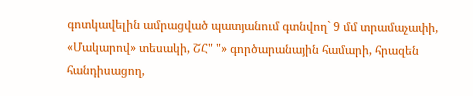գոտկավելին ամրացված պատյանում գտնվող` 9 մմ տրամաչափի, «Մակարով» տեսակի, ՇՀ" "» գործարանային համարի, հրազեն հանդիսացող,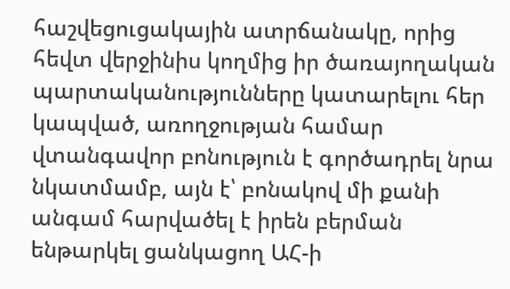հաշվեցուցակային ատրճանակը, որից հեվտ վերջինիս կողմից իր ծառայողական պարտականությունները կատարելու հեր կապված, առողջության համար վտանգավոր բոնություն է գործադրել նրա նկատմամբ, այն է՝ բոնակով մի քանի անգամ հարվածել է իրեն բերման ենթարկել ցանկացող ԱՀ-ի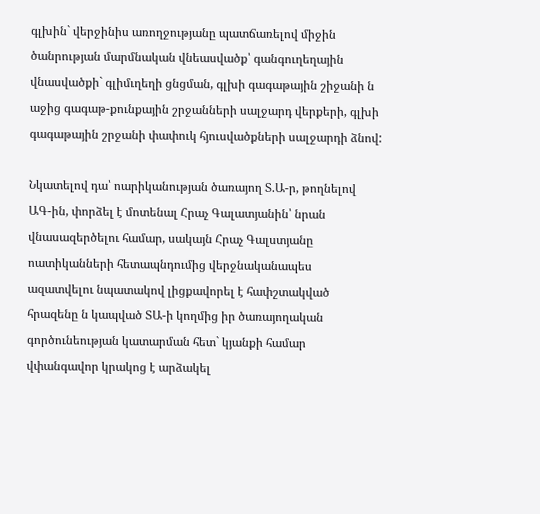գլխին` վերջինիս առողջությանը պատճառելով միջին ծանրության մարմնական վնեասվածք՝ գանգուղեղային վնասվածքի` գլիմւղեղի ցնցման, գլխի գագաթային շիջանի ն աջից գագաթ-քունքային շրջանների սալջարդ վերքերի, գլխի գագաթային շրջանի փափուկ հյուսվածքների սալջարդի ձնով:

Նկատելով դա՝ ոարիկանության ծառայող Տ.Ա-ր, թողնելով ԱԳ-ին, փորձել է մոտենալ Հրաչ Գալատյանին՝ նրան վնասազերծելու համար, սակայն Հրաչ Գալստյանը ոատիկանների հետապնդումից վերջնականապես ազատվելու նպատակով լիցքավորել է հափշտակված հրազենը ն կապված ՏԱ-ի կողմից իր ծառայողական գործունեության կատարման հետ` կյանքի համար վփանգավոր կրակոց է արձակել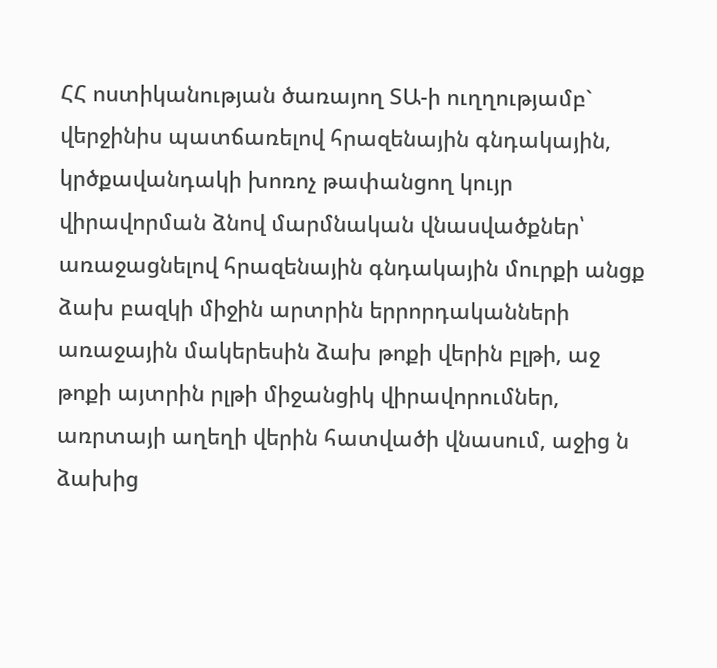ՀՀ ոստիկանության ծառայող ՏԱ-ի ուղղությամբ` վերջինիս պատճառելով հրազենային գնդակային, կրծքավանդակի խոռոչ թափանցող կույր վիրավորման ձնով մարմնական վնասվածքներ՝ առաջացնելով հրազենային գնդակային մուրքի անցք ձախ բազկի միջին արտրին երրորդականների առաջային մակերեսին ձախ թոքի վերին բլթի, աջ թոքի այտրին րլթի միջանցիկ վիրավորումներ, առրտայի աղեղի վերին հատվածի վնասում, աջից ն ձախից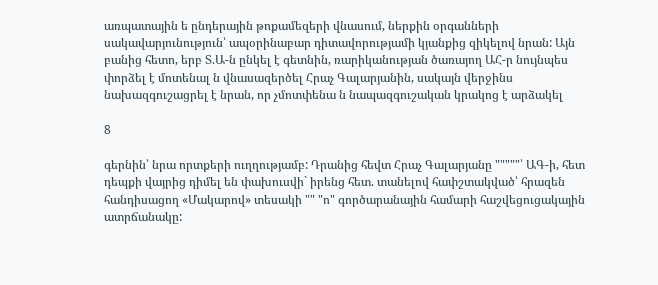առպատային ե ընդերային թոքամեզերի վնասում, ներքին օրգանների սակավարյունություն՝ ապօրինաբար դիտավորությամի կյանքից զիկելով նրան: Այն բանից հետո, երբ Տ.Ա-ն ընկել է գետնին, ռարիկանության ծառայող ԱՀ-ր նույնպես փորձել է մոտենալ ն վնասազերծել Հրաչ Գալարյանին, սակայն վերջինս նախազգուշացրել է նրան, որ չմոտփենա ն նապազգուշական կրակոց է արձակել

8

գերնին՝ նրա որտքերի ուղղությամբ: Դրանից հեվտ Հրաչ Գալարյանը """""՝ ԱԳ-ի, հետ դեպքի վայրից դիմել են փախուսվի` իրենց հետ. տանելով հափշտակված՝ հրազեն հանդիսացող «Մակարով» տեսակի "" "ո" գործարանային համարի հաշվեցուցակային ատրճանակը: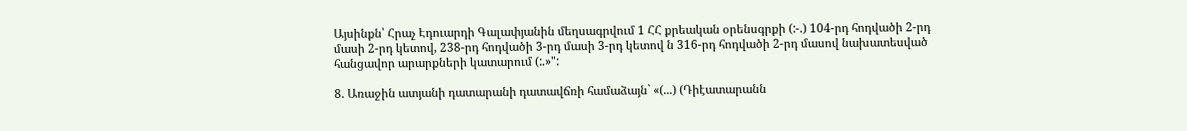Այսինքն՝ Հրաչ Էդուարդի Գալափյանին մեղսագրվում 1 ՀՀ քրեական օրենսգրքի (:-.) 104-րդ հոդվածի 2-րդ մասի 2-րդ կետով, 238-րդ հոդվածի 3-րդ մասի 3-րդ կետով ն 316-րդ հոդվածի 2-րդ մասով նախատեսված հանցավոր արարքների կատարում (:.»":

8. Առաջին ատյանի դատարանի դատավճռի համաձայն` «(...) (Դիէատարանն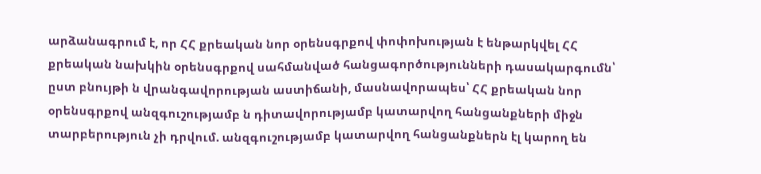արձանագրում է, որ ՀՀ քրեական նոր օրենսգրքով փոփոխության է ենթարկվել ՀՀ քրեական նախկին օրենսգրքով սահմանված հանցագործությունների դասակարգումն՝ ըստ բնույթի ն վրանգավորության աստիճանի, մասնավորապես՝ ՀՀ քրեական նոր օրենսգրքով անզգուշությամբ ն դիտավորությամբ կատարվող հանցանքների միջն տարբերություն չի դրվում. անզգուշությամբ կատարվող հանցանքներն էլ կարող են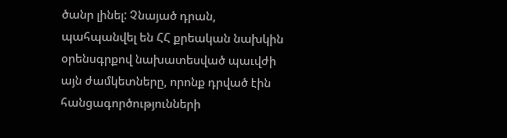ծանր լինել: Չնայած դրան, պահպանվել են ՀՀ քրեական նախկին օրենսգրքով նախատեսված պաւվժի այն ժամկետները, որոնք դրված էին հանցագործությունների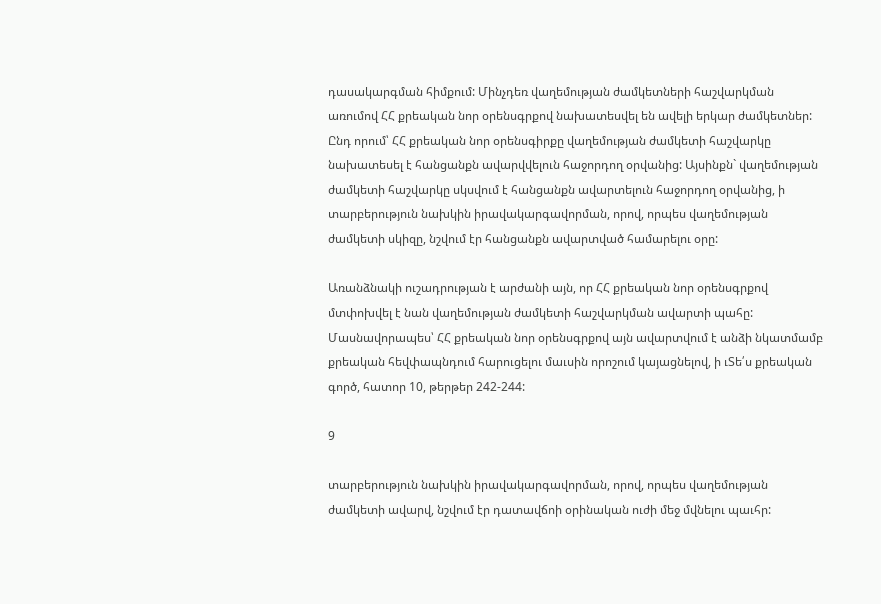դասակարգման հիմքում: Մինչդեռ վաղեմության ժամկետների հաշվարկման առումով ՀՀ քրեական նոր օրենսգրքով նախատեսվել են ավելի երկար ժամկետներ: Ընդ որում՝ ՀՀ քրեական նոր օրենսգիրքը վաղեմության ժամկետի հաշվարկը նախատեսել է հանցանքն ավարվվելուն հաջորդող օրվանից: Այսինքն` վաղեմության ժամկետի հաշվարկը սկսվում է հանցանքն ավարտելուն հաջորդող օրվանից, ի տարբերություն նախկին իրավակարգավորման, որով, որպես վաղեմության ժամկետի սկիզը, նշվում էր հանցանքն ավարտված համարելու օրը:

Առանձնակի ուշադրության է արժանի այն, որ ՀՀ քրեական նոր օրենսգրքով մտփոխվել է նան վաղեմության ժամկետի հաշվարկման ավարտի պահը: Մասնավորապես՝ ՀՀ քրեական նոր օրենսգրքով այն ավարտվում է անձի նկատմամբ քրեական հեվփապնդում հարուցելու մաւսին որոշում կայացնելով, ի ւՏե՛ս քրեական գործ, հատոր 10, թերթեր 242-244:

9

տարբերություն նախկին իրավակարգավորման, որով, որպես վաղեմության ժամկետի ավարվ, նշվում էր դատավճոի օրինական ուժի մեջ մվնելու պաւհր: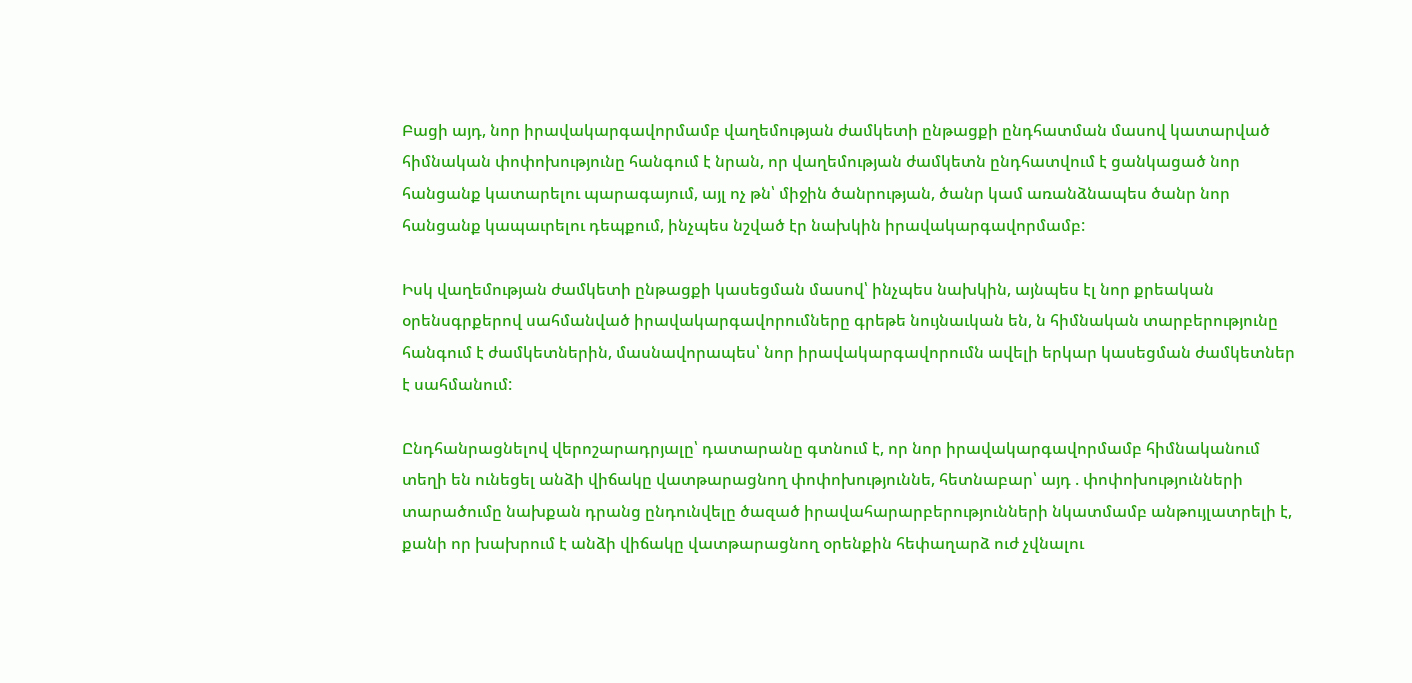Բացի այդ, նոր իրավակարգավորմամբ վաղեմության ժամկետի ընթացքի ընդհատման մասով կատարված հիմնական փոփոխությունը հանգում է նրան, որ վաղեմության ժամկետն ընդհատվում է ցանկացած նոր հանցանք կատարելու պարագայում, այլ ոչ թն՝ միջին ծանրության, ծանր կամ առանձնապես ծանր նոր հանցանք կապաւրելու դեպքում, ինչպես նշված էր նախկին իրավակարգավորմամբ:

Իսկ վաղեմության ժամկետի ընթացքի կասեցման մասով՝ ինչպես նախկին, այնպես էլ նոր քրեական օրենսգրքերով սահմանված իրավակարգավորումները գրեթե նույնաւկան են, ն հիմնական տարբերությունը հանգում է ժամկետներին, մասնավորապես՝ նոր իրավակարգավորումն ավելի երկար կասեցման ժամկետներ է սահմանում:

Ընդհանրացնելով վերոշարադրյալը՝ դատարանը գտնում է, որ նոր իրավակարգավորմամբ հիմնականում տեղի են ունեցել անձի վիճակը վատթարացնող փոփոխություննե, հետնաբար՝ այդ . փոփոխությունների տարածումը նախքան դրանց ընդունվելը ծազած իրավահարարբերությունների նկատմամբ անթույլատրելի է, քանի որ խախրում է անձի վիճակը վատթարացնող օրենքին հեփաղարձ ուժ չվնալու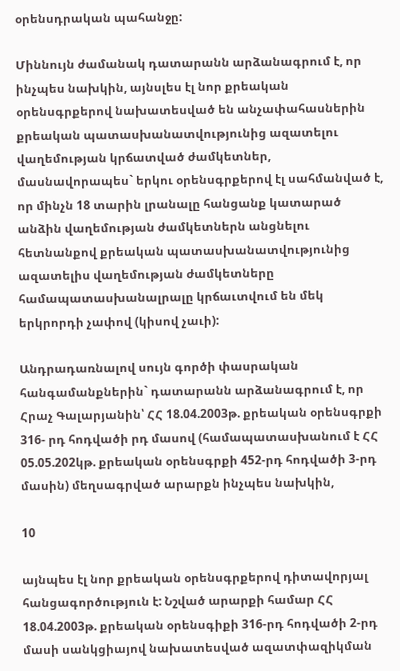օրենսդրական պահանջը:

Միննույն ժամանակ դատարանն արձանագրում է, որ ինչպես նախկին, այնսլես էլ նոր քրեական օրենսգրքերով նախատեսված են անչափահասներին քրեական պատասխանատվությունից ազատելու վաղեմության կրճատված ժամկետներ, մասնավորապես` երկու օրենսգրքերով էլ սահմանված է, որ մինչն 18 տարին լրանալը հանցանք կատարած անձին վաղեմության ժամկետներն անցնելու հետնանքով քրեական պատասխանատվությունից ազատելիս վաղեմության ժամկետները համապատասխանալրալը կրճաւտվում են մեկ երկրորդի չափով (կիսով չաւի):

Անդրադառնալով սույն գործի փասրական հանգամանքներին` դատարանն արձանագրում է, որ Հրաչ Գալարյանին՝ ՀՀ 18.04.2003թ. քրեական օրենսգրքի 316- րդ հոդվածի րդ մասով (համապատասխանում է ՀՀ 05.05.202կթ. քրեական օրենսգրքի 452-րդ հոդվածի 3-րդ մասին) մեղսագրված արարքն ինչպես նախկին,

10

այնպես էլ նոր քրեական օրենսգրքերով դիտավորյալ հանցագործություն է: Նշված արարքի համար ՀՀ 18.04.2003թ. քրեական օրենսգիքի 316-րդ հոդվածի 2-րդ մասի սանկցիայով նախատեսված ազատփազիկման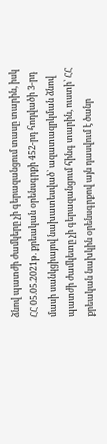ձնով պատժի ժամկերը չի գերազանցում տասը տարին, իսկ ՀՀ 05.05.2021թ. քրեական օրենսգրքի 452-րդ հոդվածի 3-րդ մասի սանկցիայով նախատեսված` ազատազրկման ձնով պատժի ժամկետը չի գերազանցում հինգ տարին, ուստի՝ ՀՀ քրեական նախկին օրենսգրքով այն դասվում է ծանր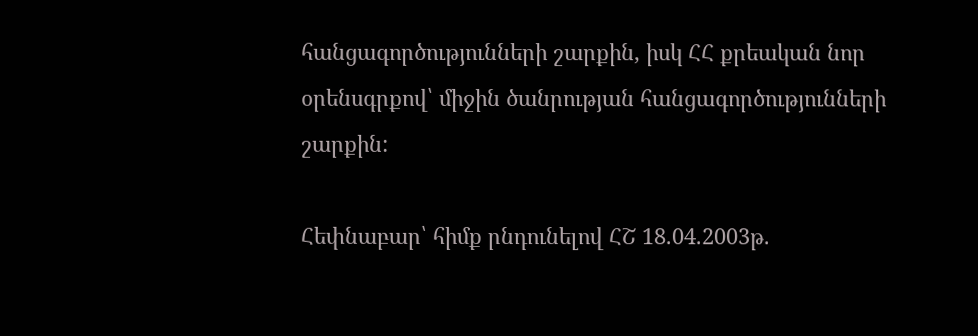հանցագործությունների շարքին, իսկ ՀՀ քրեական նոր օրենսգրքով՝ միջին ծանրության հանցագործությունների շարքին:

Հեփնաբար՝ հիմք րնդունելով ՀՇ 18.04.2003թ.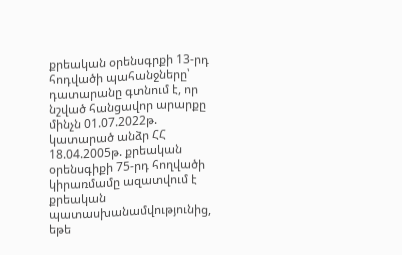քրեական օրենսգրքի 13-րդ հոդվածի պահանջները՝ դատարանը գտնում է, որ նշված հանցավոր արարքը մինչն 01.07.2022թ. կատարած անձր ՀՀ 18.04.2005թ. քրեական օրենսգիքի 75-րդ հողվածի կիրառմամը ազատվում է քրեական պատասխանամվությունից, եթե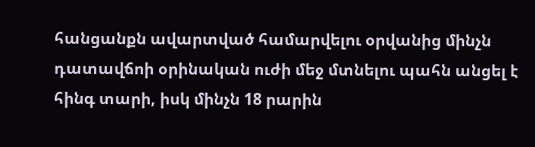հանցանքն ավարտված համարվելու օրվանից մինչն դատավճոի օրինական ուժի մեջ մտնելու պահն անցել է հինգ տարի, իսկ մինչն 18 րարին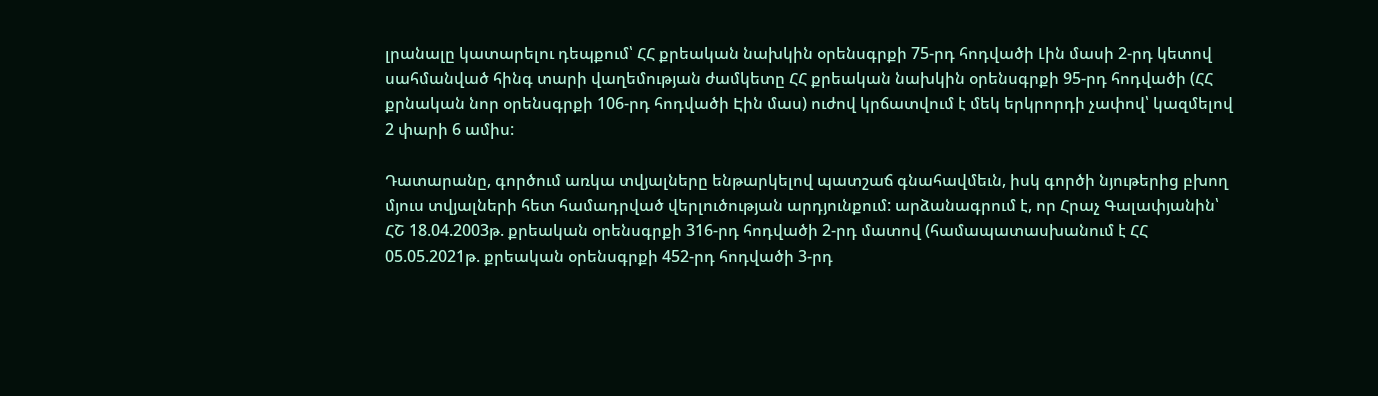լրանալը կատարելու դեպքում՝ ՀՀ քրեական նախկին օրենսգրքի 75-րդ հոդվածի Լին մասի 2-րդ կետով սահմանված հինգ տարի վաղեմության ժամկետը ՀՀ քրեական նախկին օրենսգրքի 95-րդ հոդվածի (ՀՀ քրնական նոր օրենսգրքի 106-րդ հոդվածի Էին մաս) ուժով կրճատվում է մեկ երկրորդի չափով՝ կազմելով 2 փարի 6 ամիս:

Դատարանը, գործում առկա տվյալները ենթարկելով պատշաճ գնահավմեւն, իսկ գործի նյութերից բխող մյուս տվյալների հետ համադրված վերլուծության արդյունքում: արձանագրում է, որ Հրաչ Գալափյանին՝ ՀՇ 18.04.2003թ. քրեական օրենսգրքի 316-րդ հոդվածի 2-րդ մատով (համապատասխանում է ՀՀ 05.05.2021թ. քրեական օրենսգրքի 452-րդ հոդվածի 3-րդ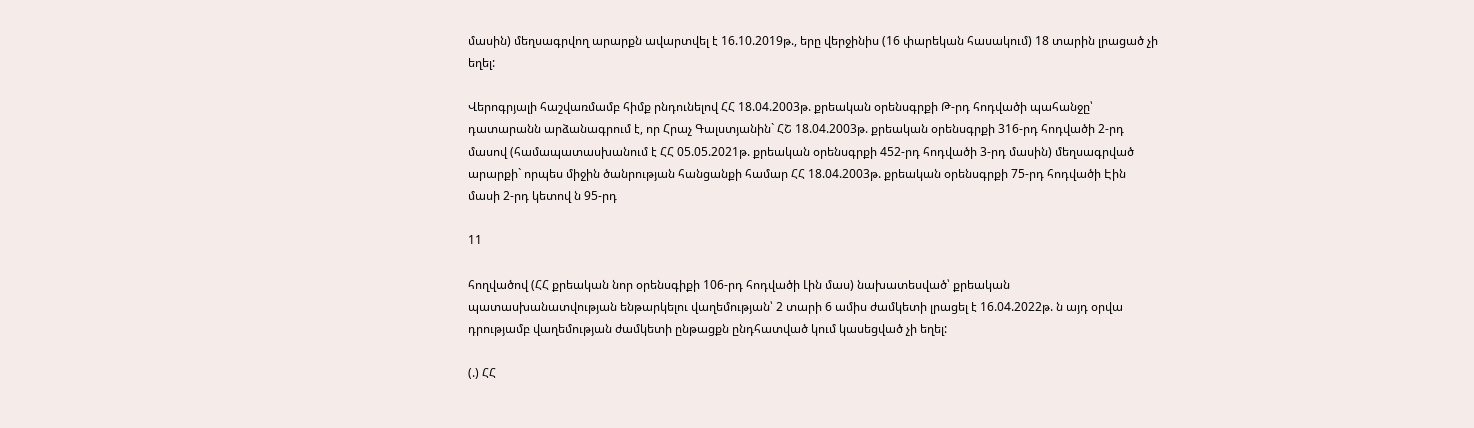մասին) մեղսագրվող արարքն ավարտվել է 16.10.2019թ., երը վերջինիս (16 փարեկան հասակում) 18 տարին լրացած չի եղել:

Վերոգրյալի հաշվառմամբ հիմք րնդունելով ՀՀ 18.04.2003թ. քրեական օրենսգրքի Թ-րդ հոդվածի պահանջը՝ դատարանն արձանագրում է, որ Հրաչ Գալստյանին` ՀՇ 18.04.2003թ. քրեական օրենսգրքի 316-րդ հոդվածի 2-րդ մասով (համապատասխանում է ՀՀ 05.05.2021թ. քրեական օրենսգրքի 452-րդ հոդվածի 3-րդ մասին) մեղսագրված արարքի` որպես միջին ծանրության հանցանքի համար ՀՀ 18.04.2003թ. քրեական օրենսգրքի 75-րդ հոդվածի Էին մասի 2-րդ կետով ն 95-րդ

11

հողվածով (ՀՀ քրեական նոր օրենսգիքի 106-րդ հոդվածի Լին մաս) նախատեսված՝ քրեական պատասխանատվության ենթարկելու վաղեմության՝ 2 տարի 6 ամիս ժամկետի լրացել է 16.04.2022թ. ն այդ օրվա դրությամբ վաղեմության ժամկետի ընթացքն ընդհատված կում կասեցված չի եղել:

(.) ՀՀ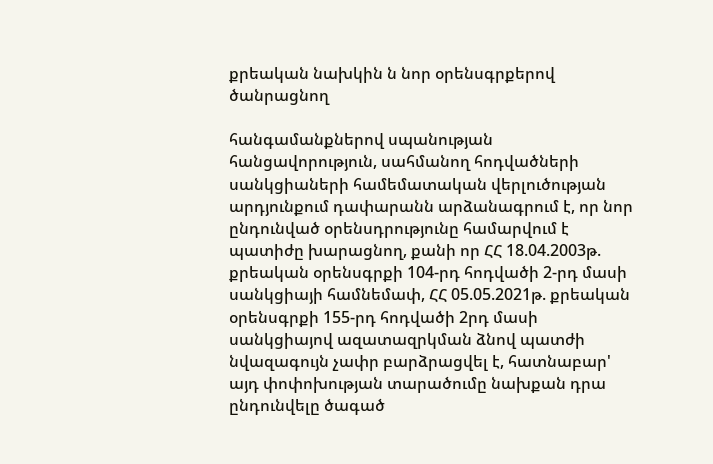քրեական նախկին ն նոր օրենսգրքերով ծանրացնող

հանգամանքներով սպանության հանցավորություն, սահմանող հոդվածների սանկցիաների համեմատական վերլուծության արդյունքում դափարանն արձանագրում է, որ նոր ընդունված օրենսդրությունը համարվում է պատիժը խարացնող, քանի որ ՀՀ 18.04.2003թ. քրեական օրենսգրքի 104-րդ հոդվածի 2-րդ մասի սանկցիայի համնեմափ, ՀՀ 05.05.2021թ. քրեական օրենսգրքի 155-րդ հոդվածի 2րդ մասի սանկցիայով ազատազրկման ձնով պատժի նվազագույն չափր բարձրացվել է, հատնաբար' այդ փոփոխության տարածումը նախքան դրա ընդունվելը ծագած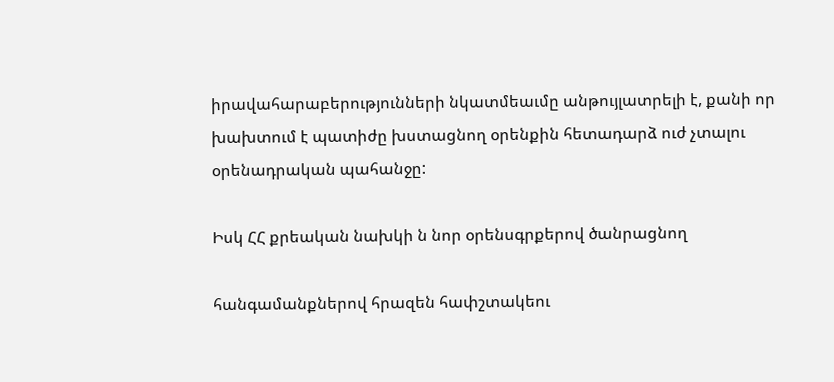իրավահարաբերությունների նկատմեաւմը անթույլատրելի է, քանի որ խախտում է պատիժը խստացնող օրենքին հետադարձ ուժ չտալու օրենադրական պահանջը:

Իսկ ՀՀ քրեական նախկի ն նոր օրենսգրքերով ծանրացնող

հանգամանքներով հրազեն հափշտակեու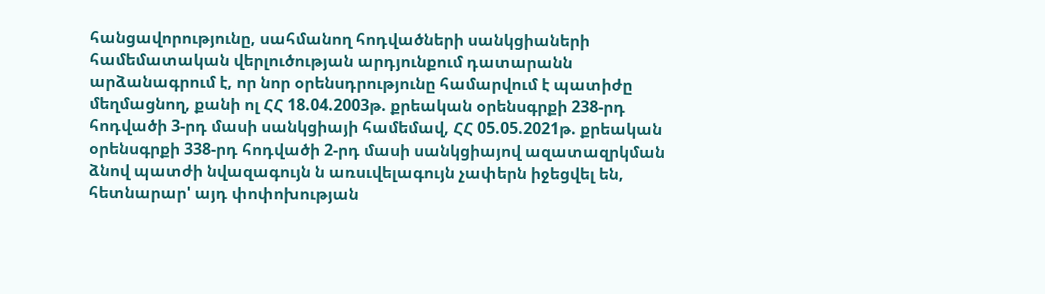հանցավորությունը, սահմանող հոդվածների սանկցիաների համեմատական վերլուծության արդյունքում դատարանն արձանագրում է, որ նոր օրենսդրությունը համարվում է պատիժը մեղմացնող, քանի ոլ ՀՀ 18.04.2003թ. քրեական օրենսգրքի 238-րդ հոդվածի 3-րդ մասի սանկցիայի համեմավ, ՀՀ 05.05.2021թ. քրեական օրենսգրքի 338-րդ հոդվածի 2-րդ մասի սանկցիայով ազատազրկման ձնով պատժի նվազագույն ն առսւվելագույն չափերն իջեցվել են, հետնարար' այդ փոփոխության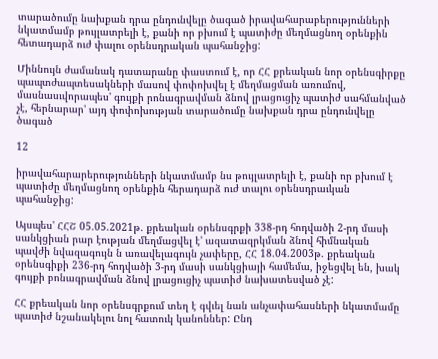տարածումը նախքան դրա ընդունվելը ծագած իրավահարաբերությունների նկատմամբ թույլատրելի է, քանի որ բխում է պատիժը մեղմացնող օրենքին հետադարձ ուժ փալու օրենսդրական պահանջից:

Միննույն ժամանակ դատարանը փաստում է, որ ՀՀ քրեական նոր օրենսգիրքը պապտժապտեսակների մասով փոփոխվել է մեղմացման առումով, մասնասւվորապես' գույքի րոնագրավման ձնով լրացուցիչ պատիժ սահմանված չէ, հերնարար' այդ փոփոխության տարածումը նախքան դրա ընդունվելը ծագած

12

իրավահարարերությունների նկատմամբ նս թույլատրելի է, քանի որ բխում է պատիժը մեղմացնող օրենքին հերադարձ ուժ տալու օրենսդրաւկան պահանջից:

Այսպես' ՀՀՇ 05.05.2021թ. քրեական օրենսգրքի 338-րդ հոդվածի 2-րդ մասի սանկցիան րար էության մեղմացվել է' ազատազրկման ձնով հիմնական պավժի նվազագույն ն առավելագույն չափերը, ՀՀ 18.04.2003թ. քրեական օրենսգիքի 236-րդ հոդվածի 3-րդ մասի սանկցիայի համեմա, իջեցվել են, խակ գույքի բոնագրավման ձնով լրացուցիչ պատիժ նախատեսված չէ:

ՀՀ քրեական նոր օրենսգրքում տեղ է գվւել նան անչափահասների նկատմամը պատիժ նշանակելու նոլ հատուկ կանոններ: Ընդ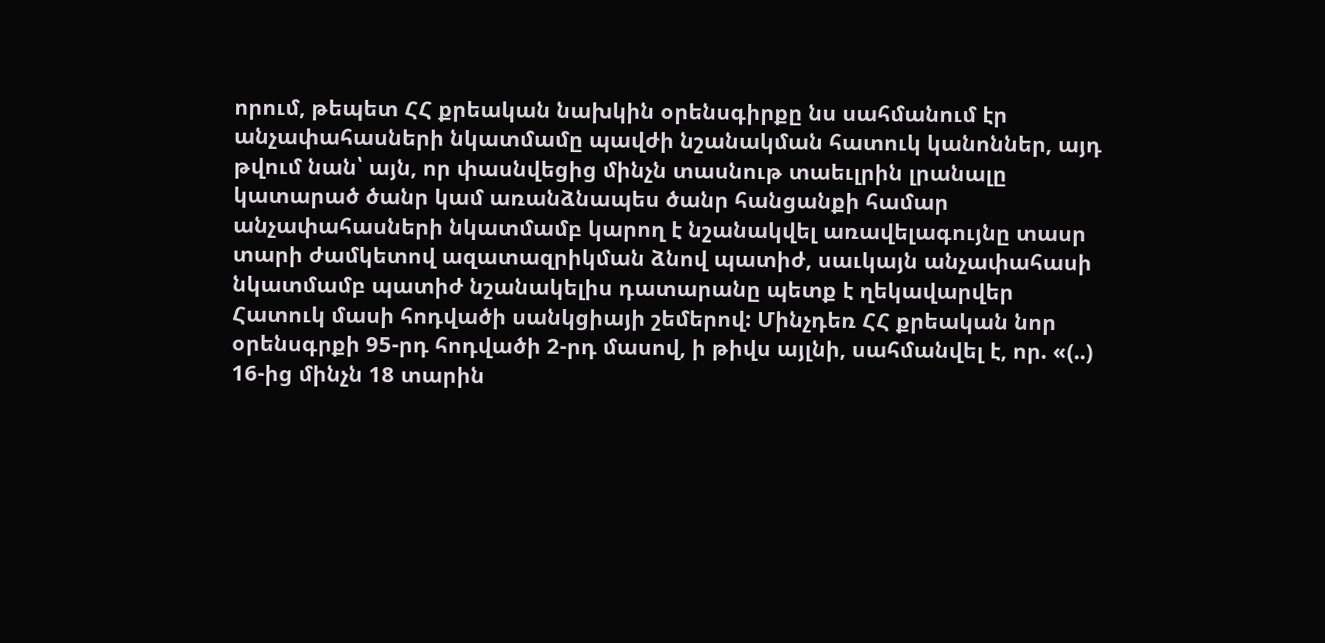որում, թեպետ ՀՀ քրեական նախկին օրենսգիրքը նս սահմանում էր անչափահասների նկատմամը պավժի նշանակման հատուկ կանոններ, այդ թվում նան՝ այն, որ փասնվեցից մինչն տասնութ տաեւլրին լրանալը կատարած ծանր կամ առանձնապես ծանր հանցանքի համար անչափահասների նկատմամբ կարող է նշանակվել առավելագույնը տասր տարի ժամկետով ազատազրիկման ձնով պատիժ, սաւկայն անչափահասի նկատմամբ պատիժ նշանակելիս դատարանը պետք է ղեկավարվեր Հատուկ մասի հոդվածի սանկցիայի շեմերով: Մինչդեռ ՀՀ քրեական նոր օրենսգրքի 95-րդ հոդվածի 2-րդ մասով, ի թիվս այլնի, սահմանվել է, որ. «(..) 16-ից մինչն 18 տարին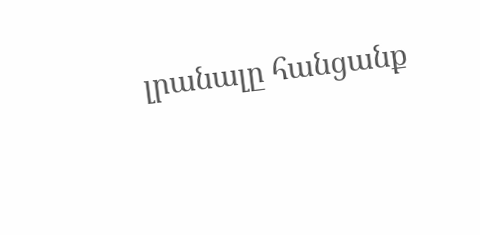լրանալը հանցանք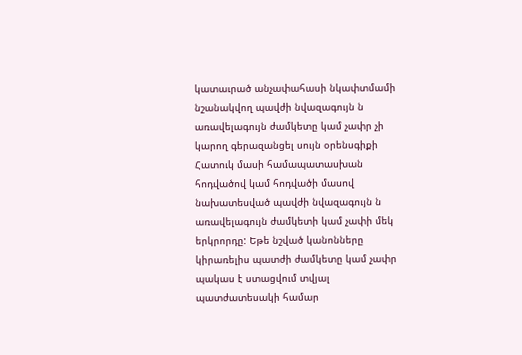կատաւրած անչափահասի նկափտմամի նշանակվող պավժի նվազագույն ն առավելագույն ժամկետը կամ չափր չի կարող գերազանցել սույն օրենսգիքի Հատուկ մասի համապատասխան հոդվածով կամ հոդվածի մասով նախատեսված պավժի նվազագույն ն առավելագույն ժամկետի կամ չափի մեկ երկրորդը: Եթե նշված կանոնները կիրառելիս պատժի ժամկետը կամ չափր պակաս է ստացվում տվյալ պատժատեսակի համար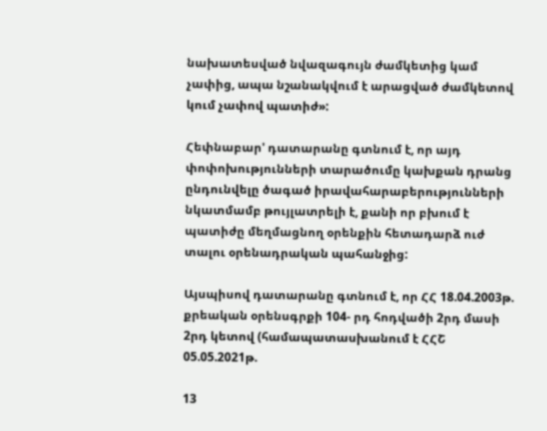նախատեսված նվազագույն ժամկետից կամ չափից, ապա նշանակվում է արացված ժամկետով կում չափով պատիժ»:

Հեփնաբար' դատարանը գտնում է, որ այդ փոփոխությունների տարածումը կախքան դրանց ընդունվելը ծագած իրավահարաբերությունների նկատմամբ թույլատրելի է, քանի որ բխում է պատիժը մեղմացնող օրենքին հետադարձ ուժ տալու օրենադրական պահանջից:

Այսպիսով դատարանը գտնում է, որ ՀՀ 18.04.2003թ. քրեական օրենսգրքի 104- րդ հոդվածի 2րդ մասի 2րդ կետով (համապատասխանում է ՀՀՇ 05.05.2021թ.

13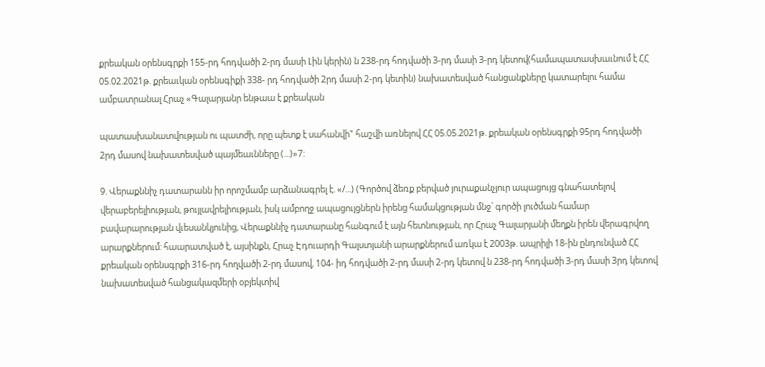քրեական օրենսգրքի 155-րդ հոդվածի 2-րդ մասի Լին կերին) ն 238-րդ հոդվածի 3-րդ մասի 3-րդ կետով(համապատասխաւնում է ՀՀ 05.02.2021թ. քրեաւկան օրենսգիքի 338- րդ հոդվածի 2րդ մասի 2-րդ կետին) նախատեսված հանցանքները կատարելու համա ամբատրանալ Հրաչ «Գալարյանր ենթաա է քրեական

պատասխանատվության ու պատժի, որը պետք է սահանվի" հաշվի առնելով ՀՀ 05.05.2021թ. քրեական օրենսգրքի 95րդ հոդվածի 2րդ մասով նախատեսված պայմեաւնները (...)»7:

9. Վերաքննիչ դատարանն իր որոշմամբ արձանագրել է. «/...) (Գործով ձեռք բերված յուրաքանչյուր ապացույց գնահատելով վերաբերելիության, թույլավրելիության, իսկ ամբողջ ապացույցներն իրենց համակցության մնջ՝ գործի լուծման համար բավարարության վւեսանկյունից, Վերաքննիչ դատարանը հանգում է այն հետնության, որ Հրաչ Գալարյանի մեղքն իրեն վերագրվող արարքներում: հաարատված է, այսինքն, Հրաչ Էդուարդի Գալստյանի արարքներում առկա է 2003թ. ապրիլի 18-ին ընդունված ՀՀ քրեական օրենսգրքի 316-րդ հողվածի 2-րդ մասով, 104- իդ հոդվածի 2-րդ մասի 2-րդ կետով ն 238-րդ հոդվածի 3-րդ մասի 3րդ կետով նախատեսված հանցակազմերի օբյեկտիվ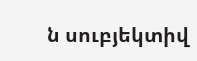ն սուբյեկտիվ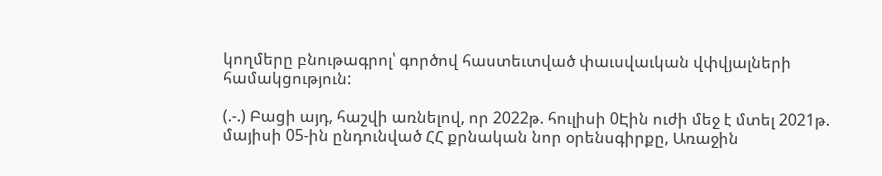կողմերը բնութագրոլ՝ գործով հաստեւտված փաւսվաւկան վփվյալների համակցություն:

(.-.) Բացի այդ, հաշվի առնելով, որ 2022թ. հուլիսի 0Էին ուժի մեջ է մտել 2021թ. մայիսի 05-ին ընդունված ՀՀ քրնական նոր օրենսգիրքը, Առաջին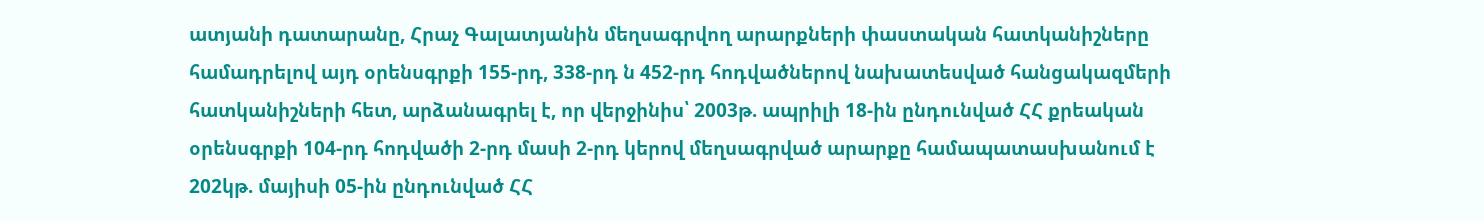ատյանի դատարանը, Հրաչ Գալատյանին մեղսագրվող արարքների փաստական հատկանիշները համադրելով այդ օրենսգրքի 155-րդ, 338-րդ ն 452-րդ հոդվածներով նախատեսված հանցակազմերի հատկանիշների հետ, արձանագրել է, որ վերջինիս՝ 2003թ. ապրիլի 18-ին ընդունված ՀՀ քրեական օրենսգրքի 104-րդ հոդվածի 2-րդ մասի 2-րդ կերով մեղսագրված արարքը համապատասխանում է 202կթ. մայիսի 05-ին ընդունված ՀՀ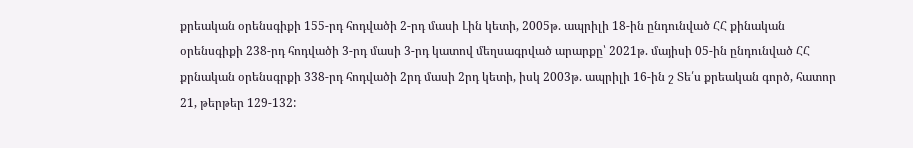քրեական օրենսգիքի 155-րդ հոդվածի 2-րդ մասի Լին կետի, 2005թ. ապրիլի 18-ին ընդունված ՀՀ քինական օրենսգիքի 238-րդ հոդվածի 3-րդ մասի 3-րդ կատով մեղսագրված արարքը՝ 2021թ. մայիսի 05-ին ընդունված ՀՀ քրնական օրենսգրքի 338-րդ հոդվածի 2րդ մասի 2րդ կետի, իսկ 2003թ. ապրիլի 16-ին շ Տե՛ս քրեական գործ, հատոր 21, թերթեր 129-132: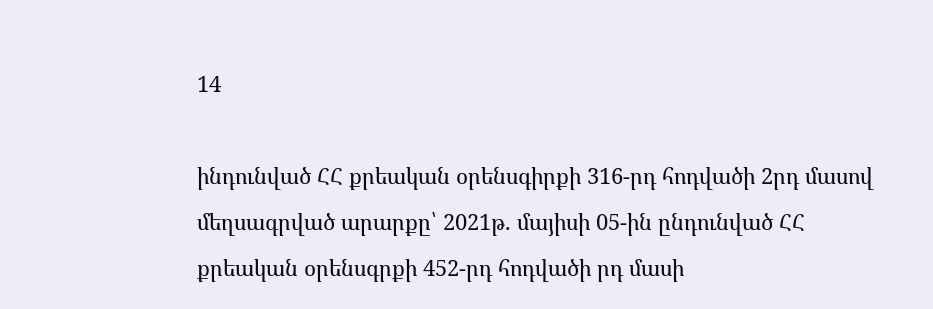14

ինդունված ՀՀ քրեական օրենսգիրքի 316-րդ հոդվածի 2րդ մասով մեղսագրված արարքը՝ 2021թ. մայիսի 05-ին ընդունված ՀՀ քրեական օրենսգրքի 452-րդ հոդվածի րդ մասի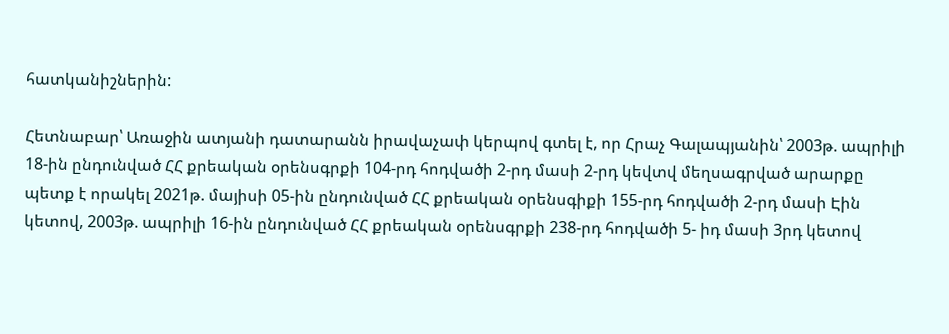հատկանիշներին:

Հետնաբար՝ Առաջին ատյանի դատարանն իրավաչափ կերպով գտել է, որ Հրաչ Գալապյանին՝ 2003թ. ապրիլի 18-ին ընդունված ՀՀ քրեական օրենսգրքի 104-րդ հոդվածի 2-րդ մասի 2-րդ կեվտվ մեղսագրված արարքը պետք է որակել 2021թ. մայիսի 05-ին ընդունված ՀՀ քրեական օրենսգիքի 155-րդ հոդվածի 2-րդ մասի Էին կետով, 2003թ. ապրիլի 16-ին ընդունված ՀՀ քրեական օրենսգրքի 238-րդ հոդվածի 5- իդ մասի 3րդ կետով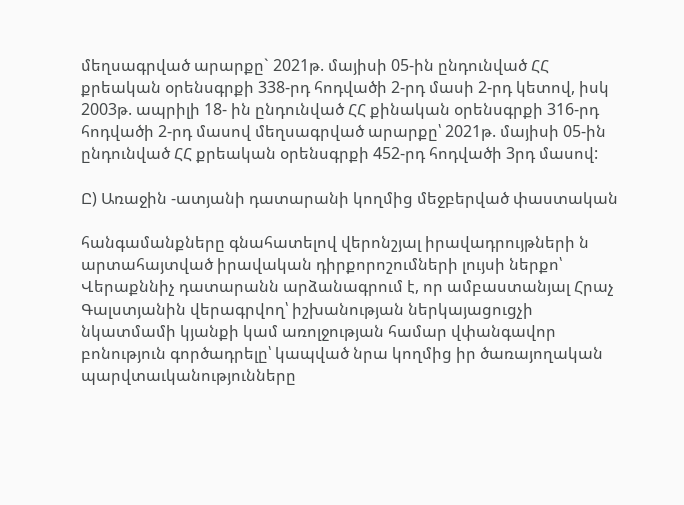մեղսագրված արարքը` 2021թ. մայիսի 05-ին ընդունված ՀՀ քրեական օրենսգրքի 338-րդ հոդվածի 2-րդ մասի 2-րդ կետով, իսկ 2003թ. ապրիլի 18- ին ընդունված ՀՀ քինական օրենսգրքի 316-րդ հոդվածի 2-րդ մասով մեղսագրված արարքը՝ 2021թ. մայիսի 05-ին ընդունված ՀՀ քրեական օրենսգրքի 452-րդ հոդվածի 3րդ մասով:

Ը) Առաջին -ատյանի դատարանի կողմից մեջբերված փաստական

հանգամանքները գնահատելով վերոնշյալ իրավադրույթների ն արտահայտված իրավական դիրքորոշումների լույսի ներքո՝ Վերաքննիչ դատարանն արձանագրում է, որ ամբաստանյալ Հրաչ Գալստյանին վերագրվող՝ իշխանության ներկայացուցչի նկատմամի կյանքի կամ առոլջության համար վփանգավոր բոնություն գործադրելը՝ կապված նրա կողմից իր ծառայողական պարվտաւկանությունները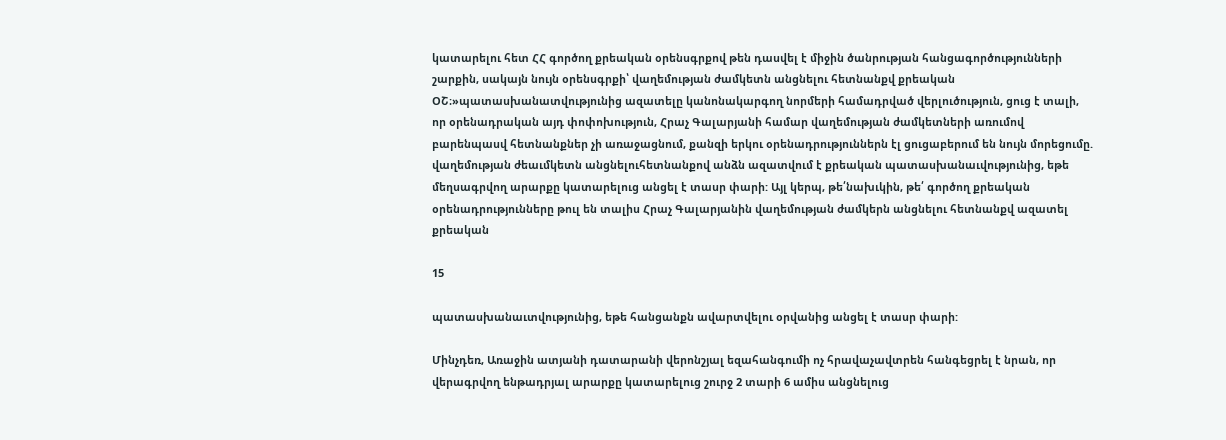կատարելու հետ ՀՀ գործող քրեական օրենսգրքով թեն դասվել է միջին ծանրության հանցագործությունների շարքին, սակայն նույն օրենսգրքի՝ վաղեմության ժամկետն անցնելու հետնանքվ քրեական ՕՇ։»պատասխանատվությունից ազատելը կանոնակարգող նորմերի համադրված վերլուծություն, ցուց է տալի, որ օրենադրական այդ փոփոխություն, Հրաչ Գալարյանի համար վաղեմության ժամկետների առումով բարենպասվ հետնանքներ չի առաջացնում, քանզի երկու օրենադրություններն էլ ցուցաբերում են նույն մորեցումը. վաղեմության ժեաւմկետն անցնելուհետնանքով անձն ազատվում է քրեական պատասխանաւվությունից, եթե մեղսագրվող արարքը կատարելուց անցել է տասր փարի: Այլ կերպ, թե՛նախւկին, թե՛ գործող քրեական օրենադրությունները թուլ են տալիս Հրաչ Գալարյանին վաղեմության ժամկերն անցնելու հետնանքվ ազատել քրեական

15

պատասխանաւտվությունից, եթե հանցանքն ավարտվելու օրվանից անցել է տասր փարի:

Մինչդեռ, Առաջին ատյանի դատարանի վերոնշյալ եզահանգումի ոչ հրավաչավտրեն հանգեցրել է նրան, որ վերագրվող ենթադրյալ արարքը կատարելուց շուրջ 2 տարի 6 ամիս անցնելուց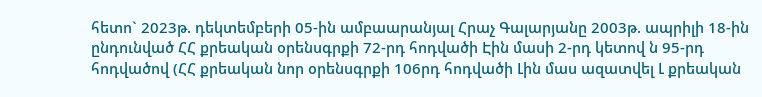հետո` 2023թ. դեկտեմբերի 05-ին ամբաարանյալ Հրաչ Գալարյանը 2003թ. ապրիլի 18-ին ընդունված ՀՀ քրեական օրենսգրքի 72-րդ հոդվածի Էին մասի 2-րդ կետով ն 95-րդ հոդվածով (ՀՀ քրեական նոր օրենսգրքի 106րդ հոդվածի Լին մաս ազատվել Լ քրեական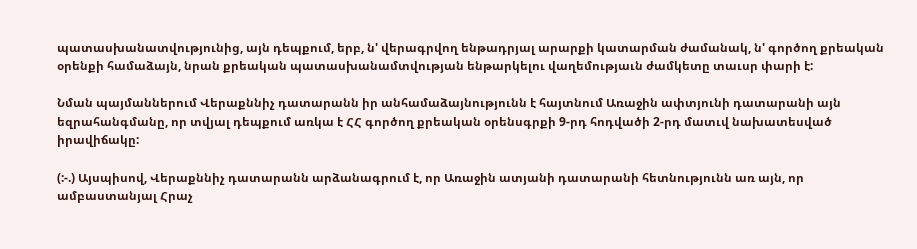պատասխանատվությունից, այն դեպքում, երբ, ն' վերագրվող ենթադրյալ արարքի կատարման ժամանակ, ն' գործող քրեական օրենքի համաձայն, նրան քրեական պատասխանամտվության ենթարկելու վաղեմությաւն ժամկետը տաւսր փարի է:

Նման պայմաններում Վերաքննիչ դատարանն իր անհամաձայնությունն է հայտնում Առաջին ափտյունի դատարանի այն եզրահանգմանը, որ տվյալ դեպքում առկա է ՀՀ գործող քրեական օրենսգրքի 9-րդ հոդվածի 2-րդ մատւվ նախատեսված իրավիճակը:

(:-.) Այսպիսով, Վերաքննիչ դատարանն արձանագրում է, որ Առաջին ատյանի դատարանի հետնությունն առ այն, որ ամբաստանյալ Հրաչ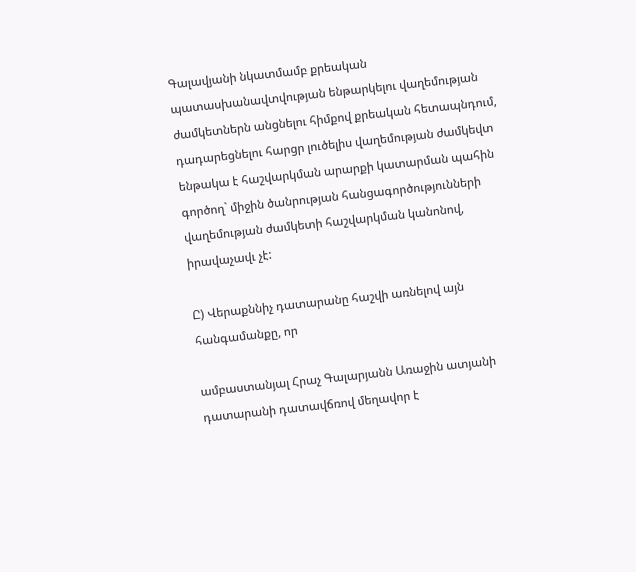Գալավյանի նկատմամբ քրեական պատասխանավտվության ենթարկելու վաղեմության ժամկետներն անցնելու հիմքով քրեական հետապնդում, դադարեցնելու հարցր լուծելիս վաղեմության ժամկեվտ ենթակա է հաշվարկման արարքի կատարման պահին գործող` միջին ծանրության հանցագործությունների վաղեմության ժամկետի հաշվարկման կանոնով, իրավաչավւ չէ:

Ը) Վերաքննիչ դատարանը հաշվի առնելով այն հանգամանքը, որ

ամբաստանյալ Հրաչ Գալարյանն Առաջին ատյանի դատարանի դատավճռով մեղավոր է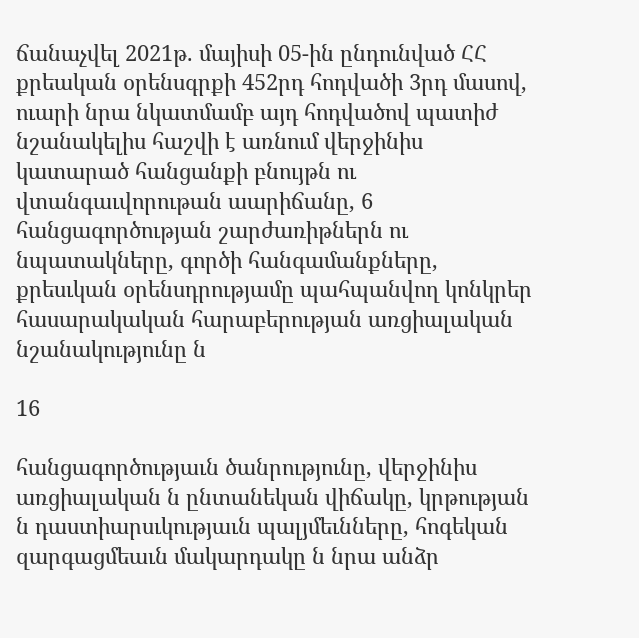ճանաչվել 2021թ. մայիսի 05-ին ընդունված ՀՀ քրեական օրենսգրքի 452րդ հոդվածի 3րդ մասով, ուարի նրա նկատմամբ այդ հոդվածով պատիժ նշանակելիս հաշվի է առնում վերջինիս կատարած հանցանքի բնույթն ու վտանգաւվորութան աարիճանը, 6 հանցագործության շարժառիթներն ու նպատակները, գործի հանգամանքները, քրեսւկան օրենսդրությամը պահպանվող կոնկրեր հասարակական հարաբերության առցիալական նշանակությունը ն

16

հանցագործությաւն ծանրությունը, վերջինիս առցիալական ն ընտանեկան վիճակը, կրթության ն դաստիարսւկությաւն պալյմեւնները, հոգեկան զարգացմեաւն մակարդակը ն նրա անձր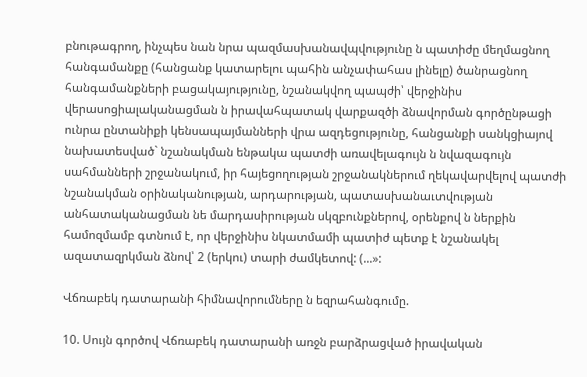բնութագրող, ինչպես նան նրա պազմասխանավպվությունը ն պատիժը մեղմացնող հանգամանքը (հանցանք կատարելու պահին անչափահաս լինելը) ծանրացնող հանգամանքների բացակայությունը, նշանակվող պապժի՝ վերջինիս վերասոցիալականացման ն իրավահպատակ վարքազծի ձնավորման գործընթացի ունրա ընտանիքի կենսապայմանների վրա ազդեցությունը, հանցանքի սանկցիայով նախատեսված` նշանակման ենթակա պատժի առավելագույն ն նվազագույն սահմանների շրջանակում, իր հայեցողության շրջանակներում ղեկավարվելով պատժի նշանակման օրինականության, արդարության, պատասխանաւտվության անհատականացման նե մարդասիրության սկզբունքներով, օրենքով ն ներքին համոզմամբ գտնում է, որ վերջինիս նկատմամի պատիժ պետք է նշանակել ազատազրկման ձնով՝ 2 (երկու) տարի ժամկետով: (...»:

Վճռաբեկ դատարանի հիմնավորումները ն եզրահանգումը.

10. Սույն գործով Վճռաբեկ դատարանի առջն բարձրացված իրավական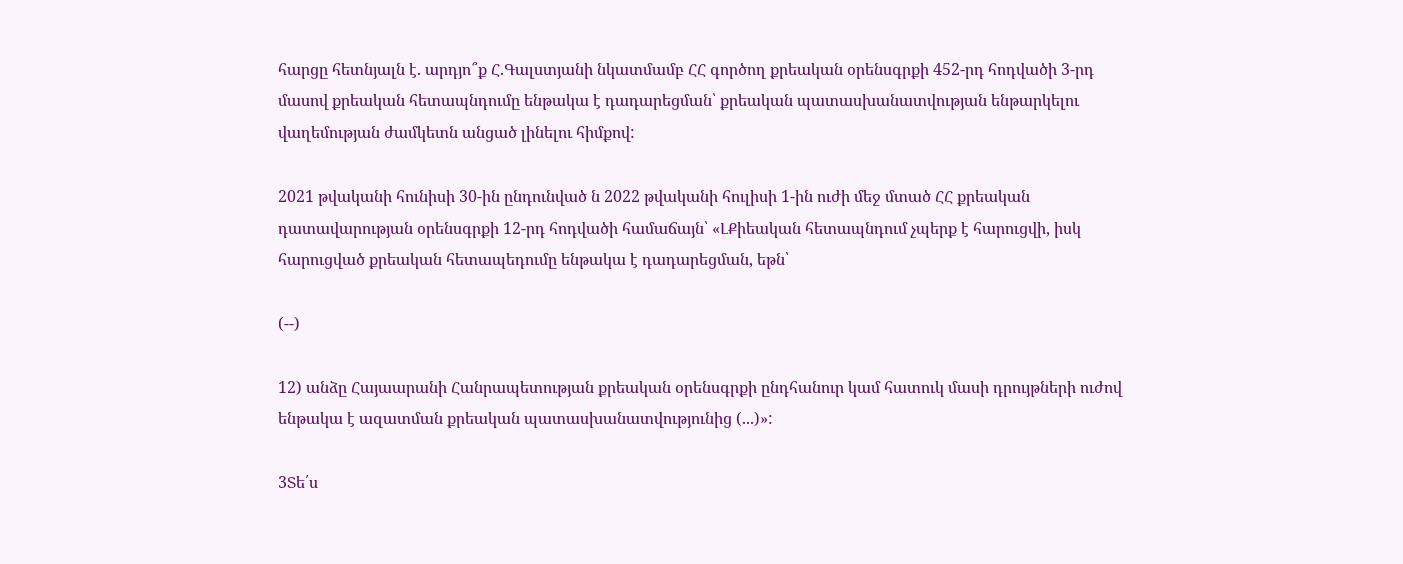հարցը հետնյալն է. արդյո՞ք Հ.Գալստյանի նկատմամբ ՀՀ գործող քրեական օրենսգրքի 452-րդ հոդվածի 3-րդ մասով քրեական հետապնդումը ենթակա է դադարեցման՝ քրեական պատասխանատվության ենթարկելու վաղեմության ժամկետն անցած լինելու հիմքով:

2021 թվականի հունիսի 30-ին ընդունված ն 2022 թվականի հուլիսի 1-ին ուժի մեջ մտած ՀՀ քրեական դատավարության օրենսգրքի 12-րդ հոդվածի համաճայն՝ «ԼՔիեական հետապնդում չպերք է հարուցվի, իսկ հարուցված քրեական հետապեդումը ենթակա է դադարեցման, եթն՝

(--)

12) անձը Հայաարանի Հանրապետության քրեական օրենսգրքի ընդհանուր կամ հատուկ մասի դրույթների ուժով ենթակա է ազատման քրեական պատասխանատվությունից (...)»:

3Տե՛ս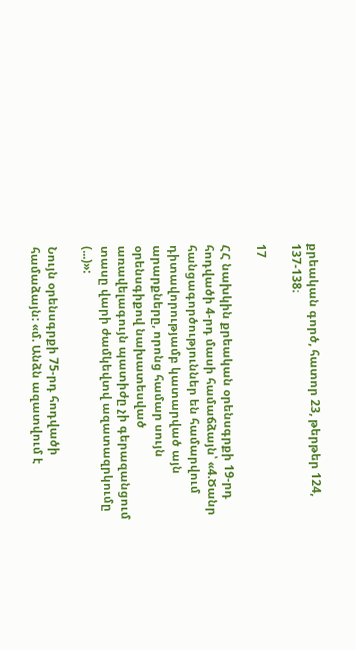քրեական գործ, հատոր 23, թերթեր 124, 137-138։

17

ՀՀ նախկին քրեական օրենսգրքի 19-րդ հոդվածի 4-րդ մասի համաճձայն՝ «4.Ծանր հանցագործություններ են համարվում դիտավորությամբ կատարված այն արարքները, որոնց համար սույն օրենսգիքով նախատեսված առավելագույն պատիժը չի գերազանցում տասը վարի ժամկեվտվ ազատազրկումը (...)»:

Նույն օրենսգրքի 75-րդ հոդվածի համաձայն: «մ. Անձն ազատվում է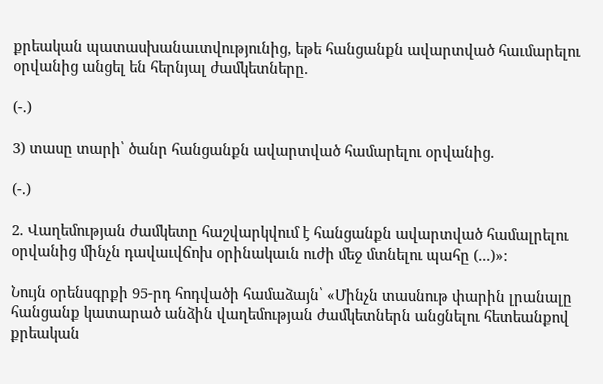քրեական պատասխանաւտվությունից, եթե հանցանքն ավարտված հաւմարելու օրվանից անցել են հերնյալ ժամկետները.

(-.)

3) տասը տարի՝ ծանր հանցանքն ավարտված համարելու օրվանից.

(-.)

2. Վաղեմության ժամկետը հաշվարկվում է հանցանքն ավարտված համալրելու օրվանից մինչն դավաւվճոխ օրինակաւն ուժի մեջ մտնելու պահը (...)»:

Նույն օրենսգրքի 95-րդ հոդվածի համաձայն՝ «Մինչն տասնութ փարին լրանալը հանցանք կատարած անձին վաղեմության ժամկետներն անցնելու հետեանքով քրեական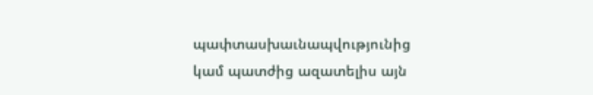պափտասխաւնապվությունից կամ պատժից ազատելիս այն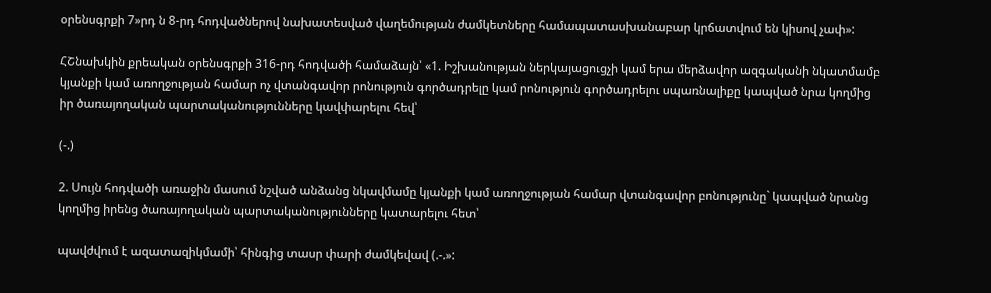օրենսգրքի 7»րդ ն 8-րդ հոդվածներով նախատեսված վաղեմության ժամկետները համապատասխանաբար կրճատվում են կիսով չափ»:

ՀՇնախկին քրեական օրենսգրքի 316-րդ հոդվածի համաձայն՝ «1. Իշխանության ներկայացուցչի կամ երա մերձավոր ազգականի նկատմամբ կյանքի կամ առողջության համար ոչ վտանգավոր րոնություն գործադրելը կամ րոնություն գործադրելու սպառնալիքը կապված նրա կողմից իր ծառայողական պարտականությունները կավփարելու հեվ՝

(-.)

2. Սույն հոդվածի առաջին մասում նշված անձանց նկավմամը կյանքի կամ առողջության համար վտանգավոր բոնությունը` կապված նրանց կողմից իրենց ծառայողական պարտականությունները կատարելու հետ՝

պավժվում է ազատազիկմամի՝ հինգից տասր փարի ժամկեվավ (.-.»: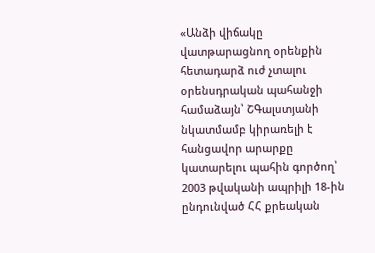«Անձի վիճակը վատթարացնող օրենքին հետադարձ ուժ չտալու օրենսդրական պահանջի համաձայն՝ ՇԳալստյանի նկատմամբ կիրառելի է հանցավոր արարքը կատարելու պահին գործող՝ 2003 թվականի ապրիլի 18-ին ընդունված ՀՀ քրեական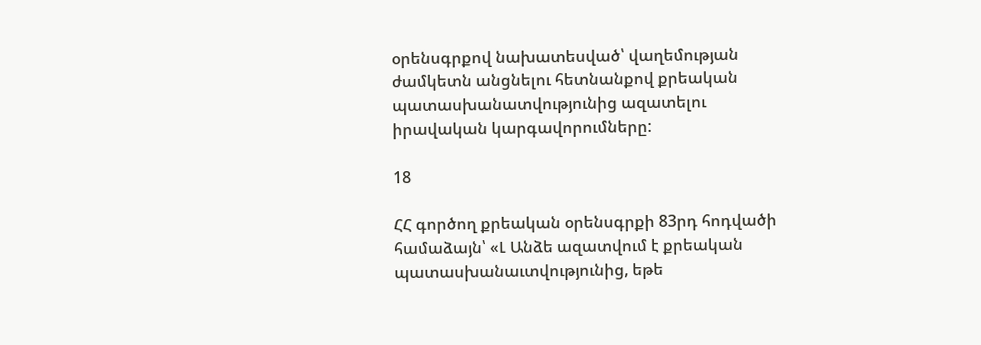օրենսգրքով նախատեսված՝ վաղեմության ժամկետն անցնելու հետնանքով քրեական պատասխանատվությունից ազատելու իրավական կարգավորումները:

18

ՀՀ գործող քրեական օրենսգրքի 83րդ հոդվածի համաձայն՝ «Լ Անձե ազատվում է քրեական պատասխանաւտվությունից, եթե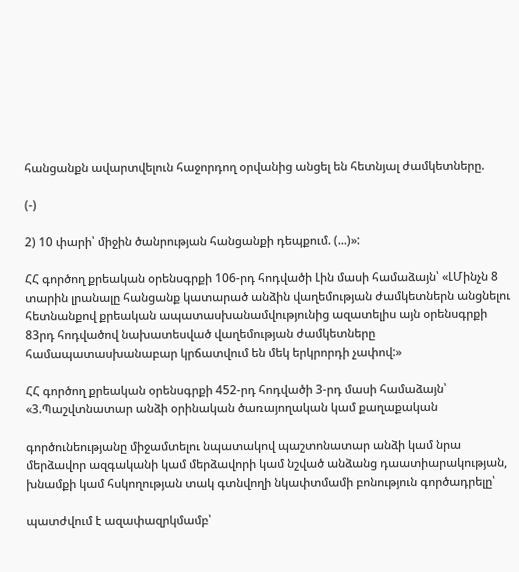հանցանքն ավարտվելուն հաջորդող օրվանից անցել են հետնյալ ժամկետները.

(-)

2) 10 փարի՝ միջին ծանրության հանցանքի դեպքում. (...)»:

ՀՀ գործող քրեական օրենսգրքի 106-րդ հոդվածի Լին մասի համաձայն՝ «ԼՄինչն 8 տարին լրանալը հանցանք կատարած անձին վաղեմության ժամկետներն անցնելու հետնանքով քրեական ապատասխանամվությունից ազատելիս այն օրենսգրքի 83րդ հոդվածով նախատեսված վաղեմության ժամկետները համապատասխանաբար կրճատվում են մեկ երկրորդի չափով:»

ՀՀ գործող քրեական օրենսգրքի 452-րդ հոդվածի 3-րդ մասի համաձայն՝ «3.Պաշվտնատար անձի օրինական ծառայողական կամ քաղաքական

գործունեությանը միջամտելու նպատակով պաշտոնատար անձի կամ նրա մերձավոր ազգականի կամ մերձավորի կամ նշված անձանց դաատիարակության, խնամքի կամ հսկողության տակ գտնվողի նկափտմամի բոնություն գործադրելը՝

պատժվում է ազափազրկմամբ՝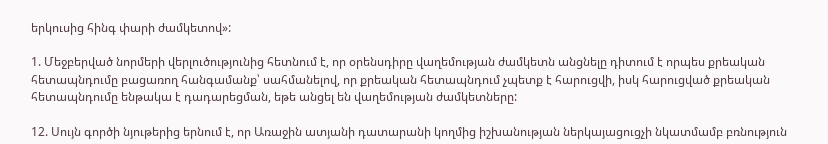երկուսից հինգ փարի ժամկետով»:

1. Մեջբերված նորմերի վերլուծությունից հետնում է, որ օրենսդիրը վաղեմության ժամկետն անցնելը դիտում է որպես քրեական հետապնդումը բացառող հանգամանք՝ սահմանելով, որ քրեական հետապնդում չպետք է հարուցվի, իսկ հարուցված քրեական հետապնդումը ենթակա է դադարեցման, եթե անցել են վաղեմության ժամկետները:

12. Սույն գործի նյութերից երնում է, որ Առաջին ատյանի դատարանի կողմից իշխանության ներկայացուցչի նկատմամբ բռնություն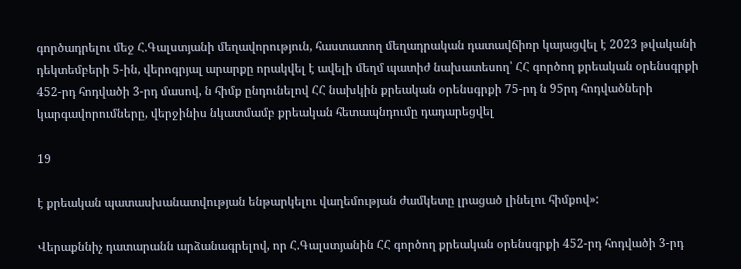գործադրելու մեջ Հ.Գալստյանի մեղավորություն, հաստատող մեղադրական դատավճիռր կայացվել է 2023 թվականի դեկտեմբերի 5-ին, վերոգրյալ արարքը որակվել է ավելի մեղմ պատիժ նախատեսող՝ ՀՀ գործող քրեական օրենսգրքի 452-րդ հոդվածի 3-րդ մասով, ն հիմք ընդունելով ՀՀ նախկին քրեական օրենսգրքի 75-րդ ն 95րդ հոդվածների կարգավորումները, վերջինիս նկատմամբ քրեական հետապնդումը դադարեցվել

19

է քրեական պատասխանատվության ենթարկելու վաղեմության ժամկետը լրացած լինելու հիմքով»:

Վերաքննիչ դատարանն արձանագրելով, որ Հ.Գալստյանին ՀՀ գործող քրեական օրենսգրքի 452-րդ հոդվածի 3-րդ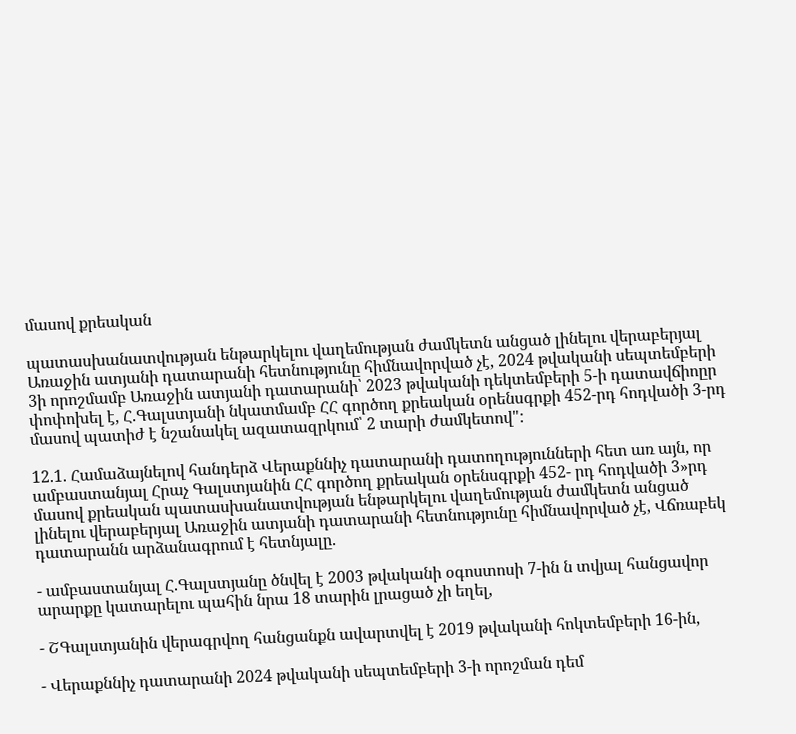մասով քրեական

պատասխանատվության ենթարկելու վաղեմության ժամկետն անցած լինելու վերաբերյալ Առաջին ատյանի դատարանի հետնությունը հիմնավորված չէ, 2024 թվականի սեպտեմբերի 3ի որոշմամբ Առաջին ատյանի դատարանի՝ 2023 թվականի դեկտեմբերի 5-ի դատավճիոըր փոփոխել է, Հ.Գալստյանի նկատմամբ ՀՀ գործող քրեական օրենսգրքի 452-րդ հոդվածի 3-րդ մասով պատիժ է նշանակել ազատազրկում՝ 2 տարի ժամկետով":

12.1. Համաձայնելով հանդերձ Վերաքննիչ դատարանի դատողությունների հետ առ այն, որ ամբաստանյալ Հրաչ Գալստյանին ՀՀ գործող քրեական օրենսգրքի 452- րդ հոդվածի 3»րդ մասով քրեական պատասխանատվության ենթարկելու վաղեմության ժամկետն անցած լինելու վերաբերյալ Առաջին ատյանի դատարանի հետնությունը հիմնավորված չէ, Վճռաբեկ դատարանն արձանագրում է հետնյալը.

- ամբաստանյալ Հ.Գալստյանը ծնվել է 2003 թվականի օգոստոսի 7-ին ն տվյալ հանցավոր արարքը կատարելու պահին նրա 18 տարին լրացած չի եղել,

- ՇԳալստյանին վերագրվող հանցանքն ավարտվել է 2019 թվականի հոկտեմբերի 16-ին,

- Վերաքննիչ դատարանի 2024 թվականի սեպտեմբերի 3-ի որոշման դեմ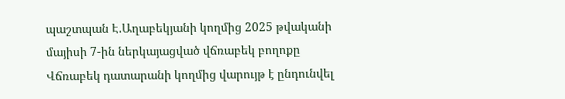պաշտպան Է.Աղաբեկյանի կողմից 2025 թվականի մայիսի 7-ին ներկայացված վճռաբեկ բողոքը Վճռաբեկ դատարանի կողմից վարույթ է ընդունվել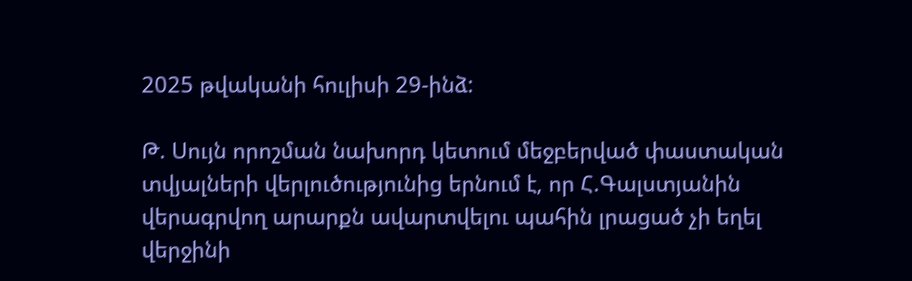2025 թվականի հուլիսի 29-ինձ:

Թ. Սույն որոշման նախորդ կետում մեջբերված փաստական տվյալների վերլուծությունից երնում է, որ Հ.Գալստյանին վերագրվող արարքն ավարտվելու պահին լրացած չի եղել վերջինի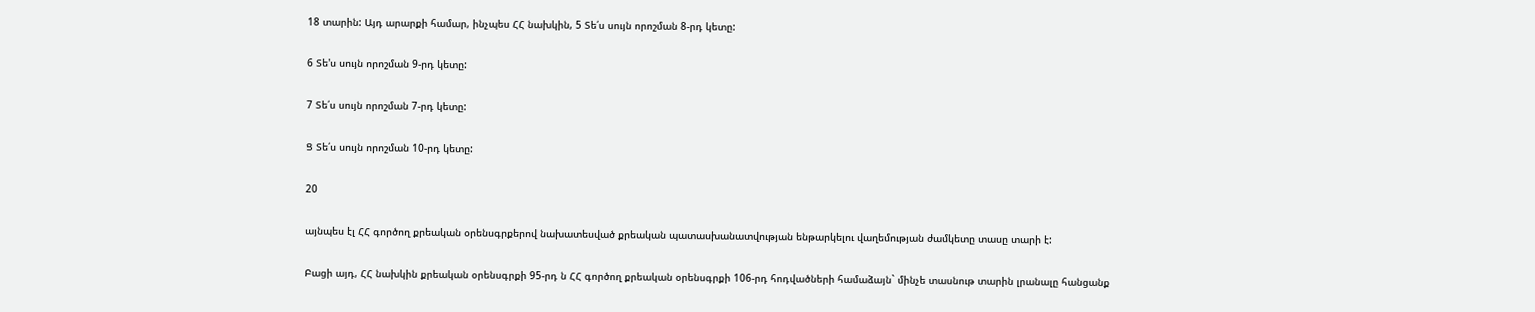18 տարին: Այդ արարքի համար, ինչպես ՀՀ նախկին, 5 Տե՛ս սույն որոշման 8-րդ կետը:

6 Տե'ս սույն որոշման 9-րդ կետը:

7 Տե՛ս սույն որոշման 7-րդ կետը:

Ց Տե՛ս սույն որոշման 10-րդ կետը:

20

այնպես էլ ՀՀ գործող քրեական օրենսգրքերով նախատեսված քրեական պատասխանատվության ենթարկելու վաղեմության ժամկետը տասը տարի է:

Բացի այդ, ՀՀ նախկին քրեական օրենսգրքի 95-րդ ն ՀՀ գործող քրեական օրենսգրքի 106-րդ հոդվածների համաձայն` մինչե տասնութ տարին լրանալը հանցանք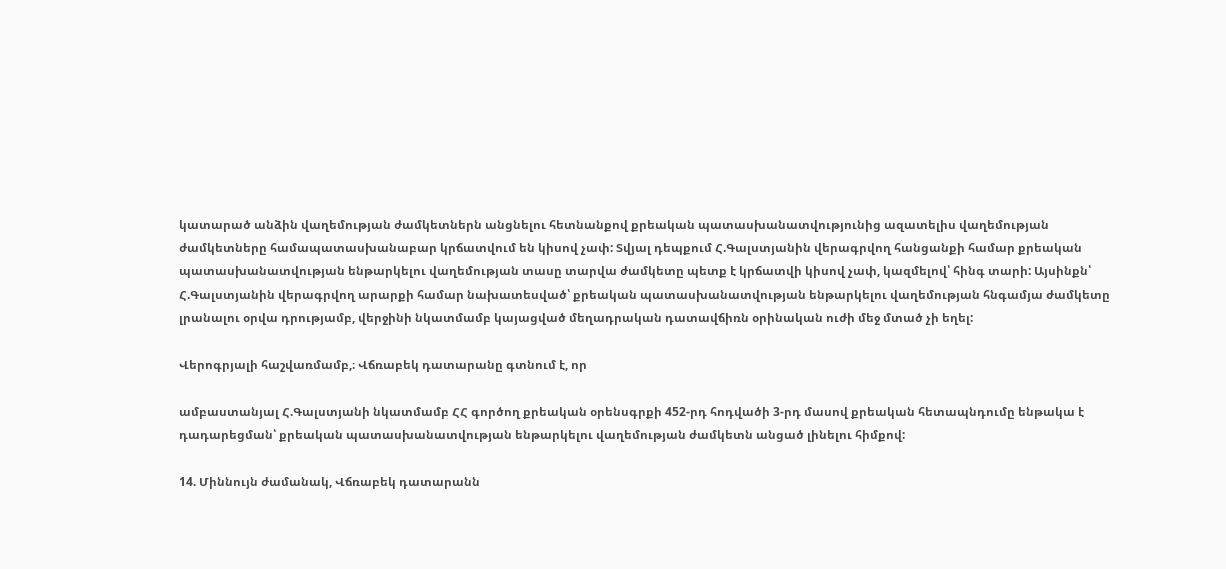կատարած անձին վաղեմության ժամկետներն անցնելու հետնանքով քրեական պատասխանատվությունից ազատելիս վաղեմության ժամկետները համապատասխանաբար կրճատվում են կիսով չափ: Տվյալ դեպքում Հ.Գալստյանին վերագրվող հանցանքի համար քրեական պատասխանատվության ենթարկելու վաղեմության տասը տարվա ժամկետը պետք է կրճատվի կիսով չափ, կազմելով՝ հինգ տարի: Այսինքն՝ Հ.Գալստյանին վերագրվող արարքի համար նախատեսված՝ քրեական պատասխանատվության ենթարկելու վաղեմության հնգամյա ժամկետը լրանալու օրվա դրությամբ, վերջինի նկատմամբ կայացված մեղադրական դատավճիռն օրինական ուժի մեջ մտած չի եղել:

Վերոգրյալի հաշվառմամբ,։ Վճռաբեկ դատարանը գտնում է, որ

ամբաստանյալ Հ.Գալստյանի նկատմամբ ՀՀ գործող քրեական օրենսգրքի 452-րդ հոդվածի 3-րդ մասով քրեական հետապնդումը ենթակա է դադարեցման՝ քրեական պատասխանատվության ենթարկելու վաղեմության ժամկետն անցած լինելու հիմքով:

14. Միննույն ժամանակ, Վճռաբեկ դատարանն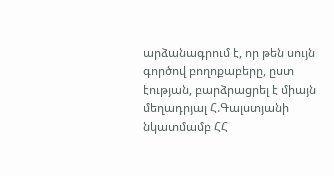արձանագրում է, որ թեն սույն գործով բողոքաբերը, ըստ էության, բարձրացրել է միայն մեղադրյալ Հ.Գալստյանի նկատմամբ ՀՀ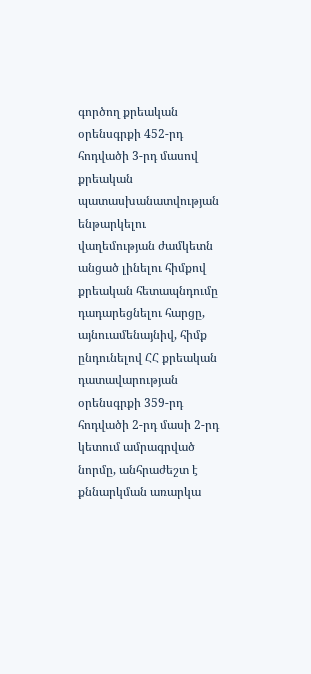գործող քրեական օրենսգրքի 452-րդ հոդվածի 3-րդ մասով քրեական պատասխանատվության ենթարկելու վաղեմության ժամկետն անցած լինելու հիմքով քրեական հետապնդումը դադարեցնելու հարցը, այնուամենայնիվ, հիմք ընդունելով ՀՀ քրեական դատավարության օրենսգրքի 359-րդ հոդվածի 2-րդ մասի 2-րդ կետում ամրագրված նորմը, անհրաժեշտ է քննարկման առարկա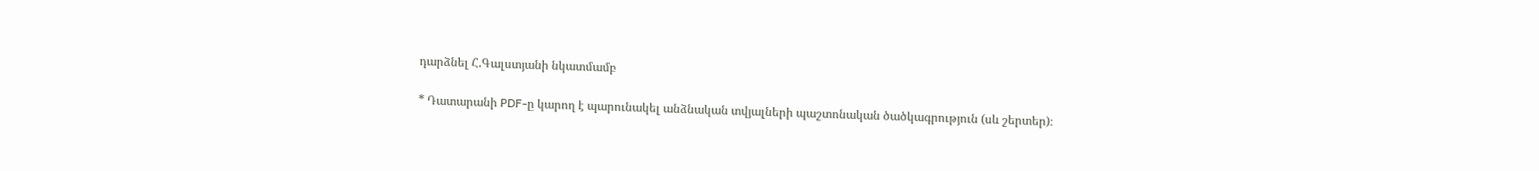դարձնել Հ.Գալստյանի նկատմամբ

* Դատարանի PDF-ը կարող է պարունակել անձնական տվյալների պաշտոնական ծածկագրություն (սև շերտեր)։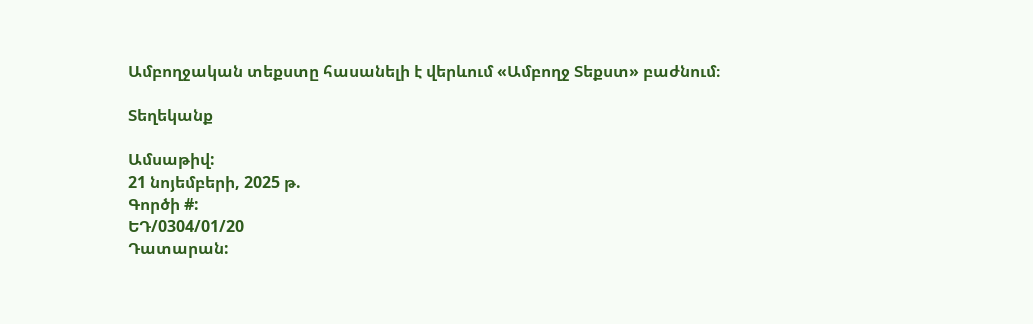Ամբողջական տեքստը հասանելի է վերևում «Ամբողջ Տեքստ» բաժնում։

Տեղեկանք

Ամսաթիվ:
21 նոյեմբերի, 2025 թ.
Գործի #:
ԵԴ/0304/01/20
Դատարան: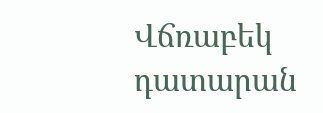Վճռաբեկ դատարան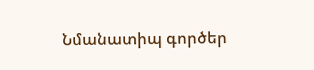Նմանատիպ գործեր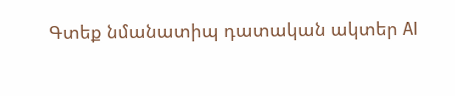Գտեք նմանատիպ դատական ակտեր AI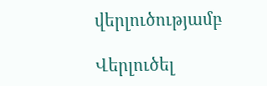վերլուծությամբ

Վերլուծել